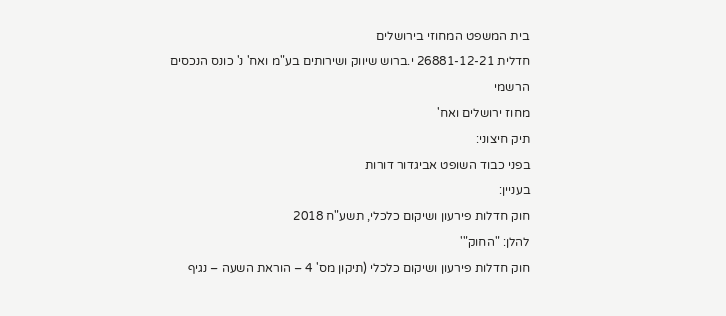בית המשפט המחוזי בירושלים
חדלית 26881-12-21 י.ברוש שיווק ושירותים בע"מ ואח' נ' כונס הנכסים הרשמי
מחוז ירושלים ואח'
תיק חיצוני:
בפני כבוד השופט אביגדור דורות
בעניין:
חוק חדלות פירעון ושיקום כלכלי, תשע"ח 2018
להלן: "החוק"'
חוק חדלות פירעון ושיקום כלכלי (תיקון מס' 4 – הוראת השעה – נגיף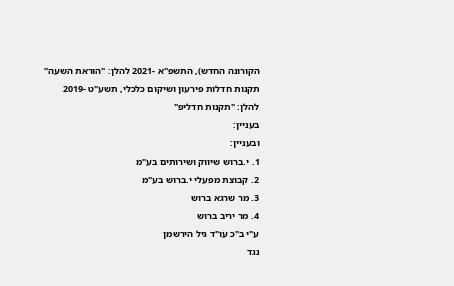הקורונה החדש), התשפ"א -2021 להלן: "הוראת השעה"
תקנות חדלות פירעון ושיקום כלכלי, תשע"ט -2019
להלן: "תקנות חדליפ"
בעניין:
ובעניין:
1. י.ברוש שיווק ושירותים בע"מ
2. קבוצת מפעלי י.ברוש בע"מ
3. מר שרגא ברוש
4. מר יריב ברוש
ע"י ב"כ עו"ד גיל הירשמן
נגד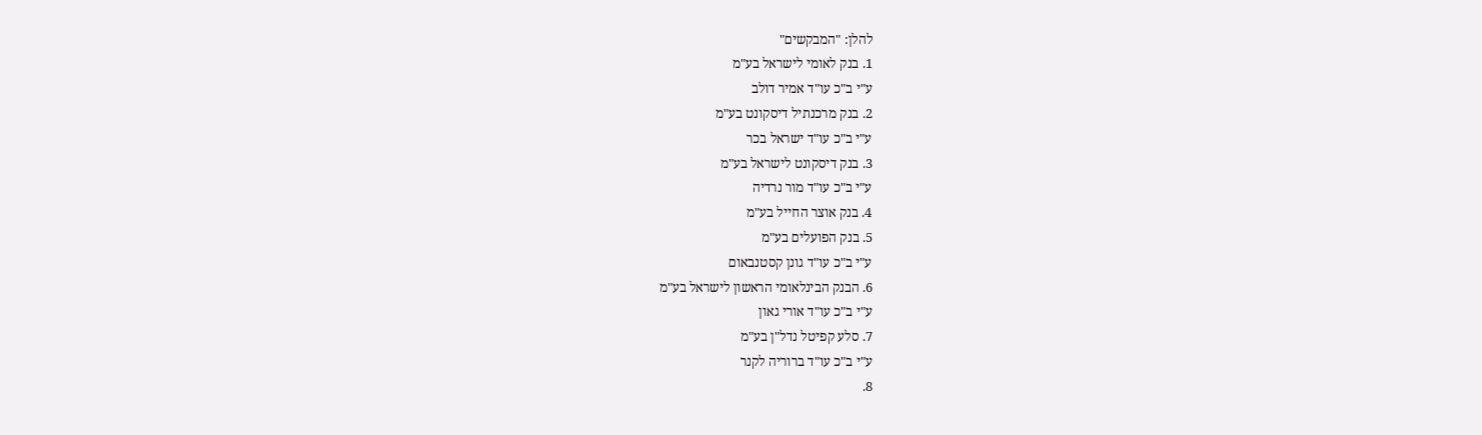להלן: "המבקשים"
1. בנק לאומי לישראל בע"מ
ע"י ב"כ עו"ד אמיר דולב
2. בנק מרכנתיל דיסקונט בע"מ
ע"י ב"כ עו"ד ישראל בכר
3. בנק דיסקונט לישראל בע"מ
ע"י ב"כ עו"ד מור נרדיה
4. בנק אוצר החייל בע"מ
5. בנק הפועלים בע"מ
ע"י ב"כ עו"ד גונן קסטנבאום
6. הבנק הבינלאומי הראשון לישראל בע"מ
ע"י ב"כ עו"ד אורי גאון
7. סלע קפיטל נדל"ן בע"מ
ע"י ב"כ עו"ד ברוריה לקנר
8.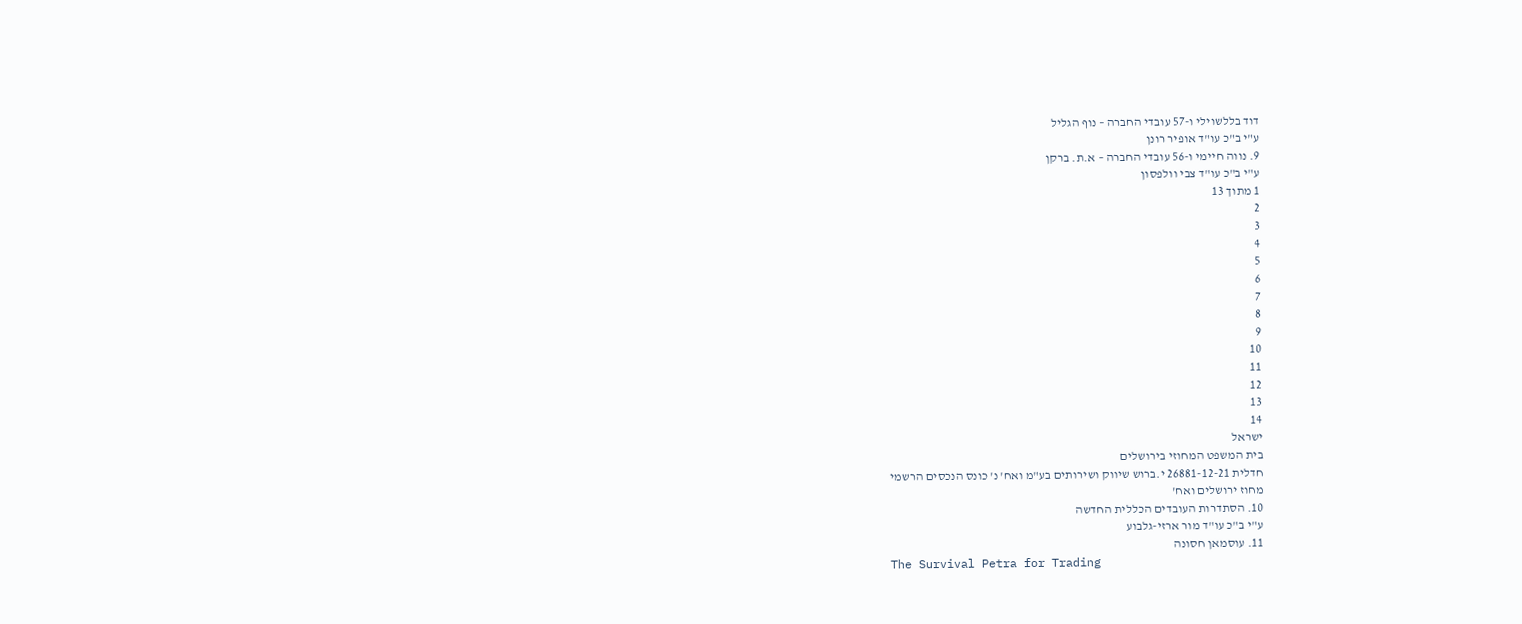דוד בללשוילי ו-57 עובדי החברה – נוף הגליל
ע"י ב"כ עו"ד אופיר רונן
9. נווה חיימי ו-56 עובדי החברה – א.ת. ברקן
ע"י ב"כ עו"ד צבי וולפסון
1 מתוך 13
2
3
4
5
6
7
8
9
10
11
12
13
14
ישראל
בית המשפט המחוזי בירושלים
חדלית 26881-12-21 י.ברוש שיווק ושירותים בע"מ ואח' נ' כונס הנכסים הרשמי
מחוז ירושלים ואח'
10. הסתדרות העובדים הכללית החדשה
ע"י ב"כ עו"ד מור ארזי-גלבוע
11. עוסמאן חסונה
The Survival Petra for Trading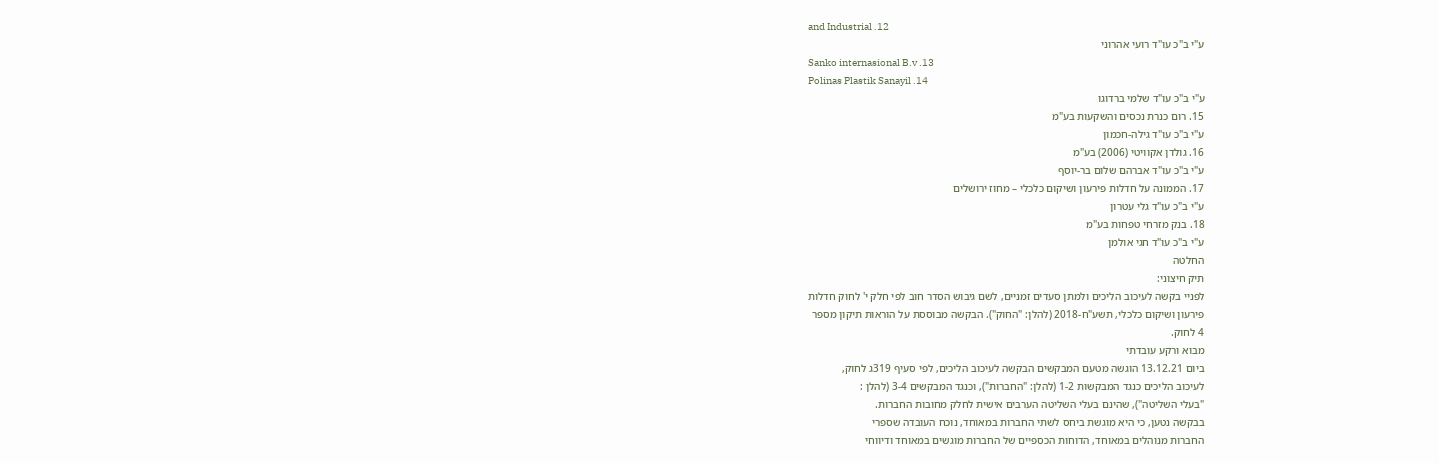and Industrial .12
ע"י ב"כ עו"ד רועי אהרוני
Sanko internasional B.v .13
Polinas Plastik Sanayil .14
ע"י ב"כ עו"ד שלמי ברדוגו
15. רום כנרת נכסים והשקעות בע"מ
ע"י ב"כ עו"ד גילה-חכמון
16. גולדן אקוויטי (2006) בע"מ
ע"י ב"כ עו"ד אברהם שלום בר-יוסף
17. הממונה על חדלות פירעון ושיקום כלכלי – מחוז ירושלים
ע"י ב"כ עו"ד גלי עטרון
18. בנק מזרחי טפחות בע"מ
ע"י ב"כ עו"ד חגי אולמן
החלטה
תיק חיצוני:
לפניי בקשה לעיכוב הליכים ולמתן סעדים זמניים, לשם גיבוש הסדר חוב לפי חלק י' לחוק חדלות
פירעון ושיקום כלכלי, תשע"ח-2018 (להלן: "החוק"). הבקשה מבוססת על הוראות תיקון מספר
4 לחוק.
מבוא ורקע עובדתי
ביום 13.12.21 הוגשה מטעם המבקשים הבקשה לעיכוב הליכים, לפי סעיף 319ג לחוק,
לעיכוב הליכים כנגד המבקשות 1-2 (להלן: "החברות"), וכנגד המבקשים 3-4 (להלן :
"בעלי השליטה"), שהינם בעלי השליטה הערבים אישית לחלק מחובות החברות.
בבקשה נטען, כי היא מוגשת ביחס לשתי החברות במאוחד, נוכח העובדה שספרי
החברות מנוהלים במאוחד, הדוחות הכספיים של החברות מוגשים במאוחד ודיווחי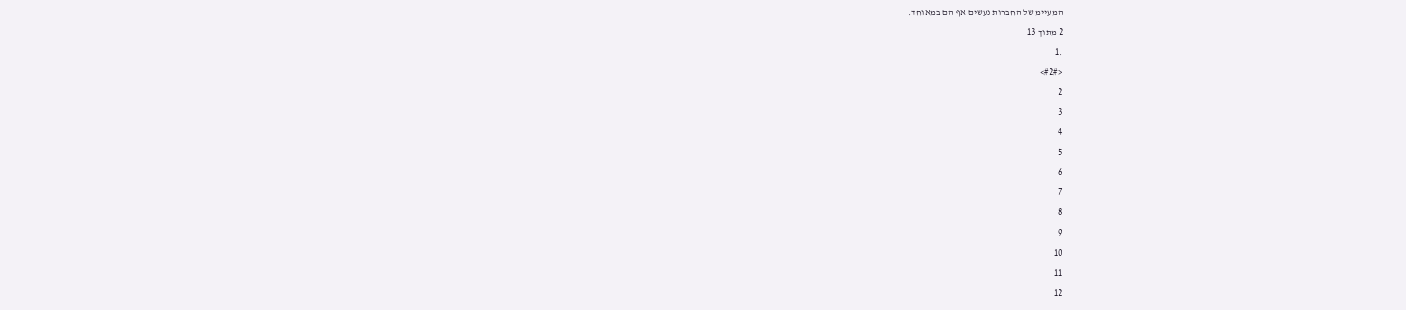המעיימ של החברות נעשים אף הם במאוחד.
2 מתוך 13
.1
<#2#>
2
3
4
5
6
7
8
9
10
11
12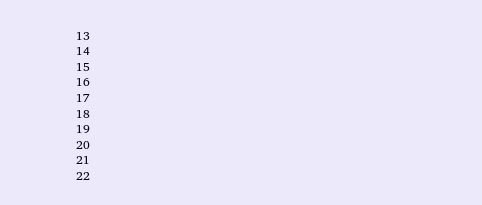13
14
15
16
17
18
19
20
21
22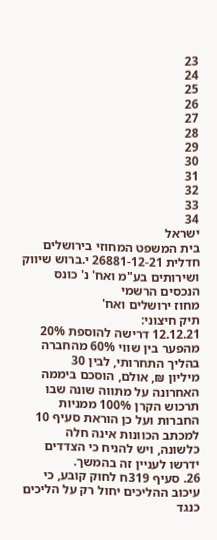23
24
25
26
27
28
29
30
31
32
33
34
ישראל
בית המשפט המחוזי בירושלים
חדלית 26881-12-21 י.ברוש שיווק ושירותים בע"מ ואח' נ' כונס הנכסים הרשמי
מחוז ירושלים ואח'
תיק חיצוני:
12.12.21 דרישה להוספת 20% מהפער בין שווי 60% מהחברה בהליך התחרותי, לבין 30
מיליון ₪, אולם, הוסכם ביממה האחרונה על מתווה שונה שבו תרכוש הקרן 100% ממניות
החברות ועל כן הוראת סעיף 10 למכתב הכוונות אינה חלה כלשונה, ויש להניח כי הצדדים
ידרשו לעניין זה בהמשך.
26. סעיף 319ח לחוק קובע, כי עיכוב ההליכים יחול רק על הליכים כנגד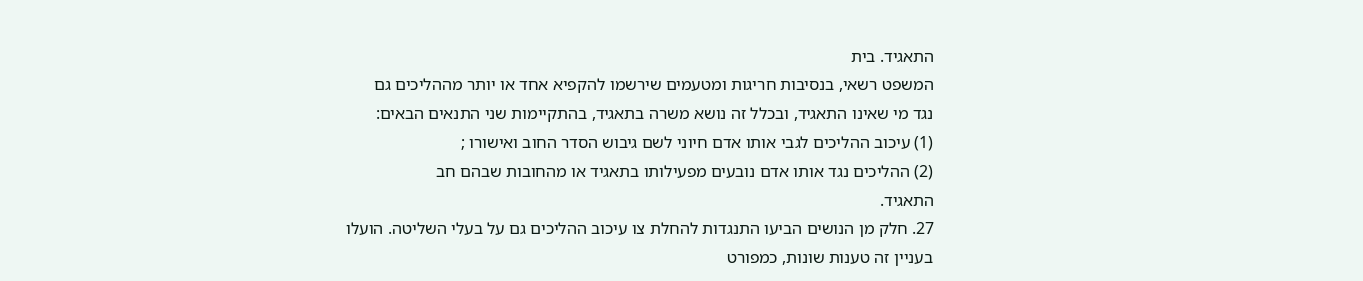התאגיד. בית
המשפט רשאי, בנסיבות חריגות ומטעמים שירשמו להקפיא אחד או יותר מההליכים גם
נגד מי שאינו התאגיד, ובכלל זה נושא משרה בתאגיד, בהתקיימות שני התנאים הבאים:
(1) עיכוב ההליכים לגבי אותו אדם חיוני לשם גיבוש הסדר החוב ואישורו ;
(2) ההליכים נגד אותו אדם נובעים מפעילותו בתאגיד או מהחובות שבהם חב
התאגיד.
27. חלק מן הנושים הביעו התנגדות להחלת צו עיכוב ההליכים גם על בעלי השליטה. הועלו
בעניין זה טענות שונות, כמפורט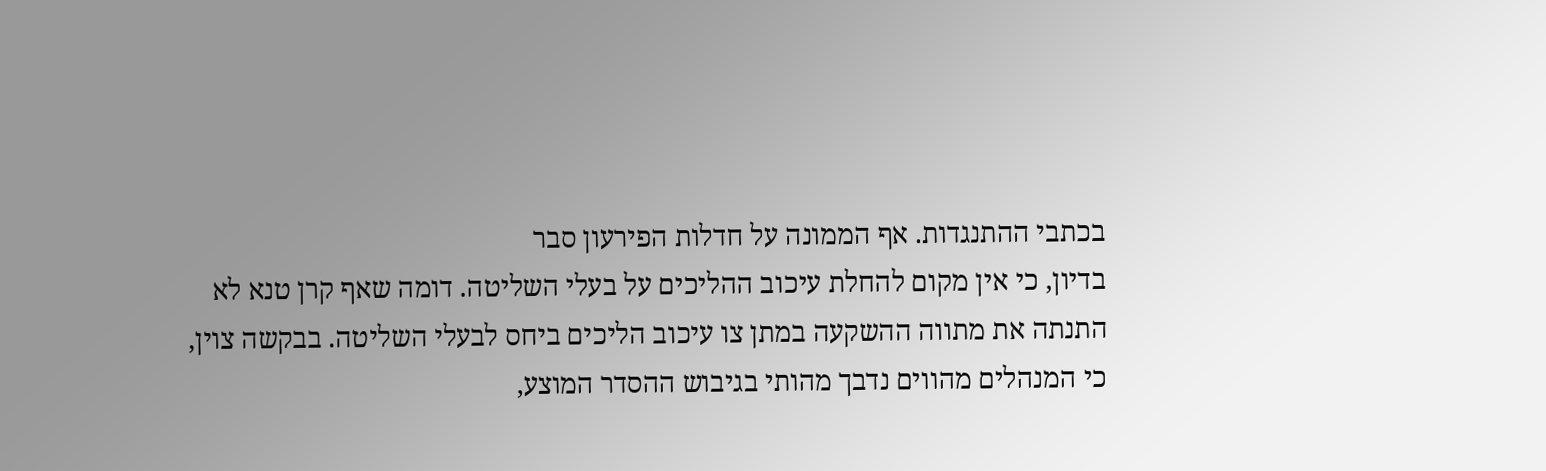בכתבי ההתנגדות. אף הממונה על חדלות הפירעון סבר
בדיון, כי אין מקום להחלת עיכוב ההליכים על בעלי השליטה. דומה שאף קרן טנא לא
התנתה את מתווה ההשקעה במתן צו עיכוב הליכים ביחס לבעלי השליטה. בבקשה צוין,
כי המנהלים מהווים נדבך מהותי בגיבוש ההסדר המוצע,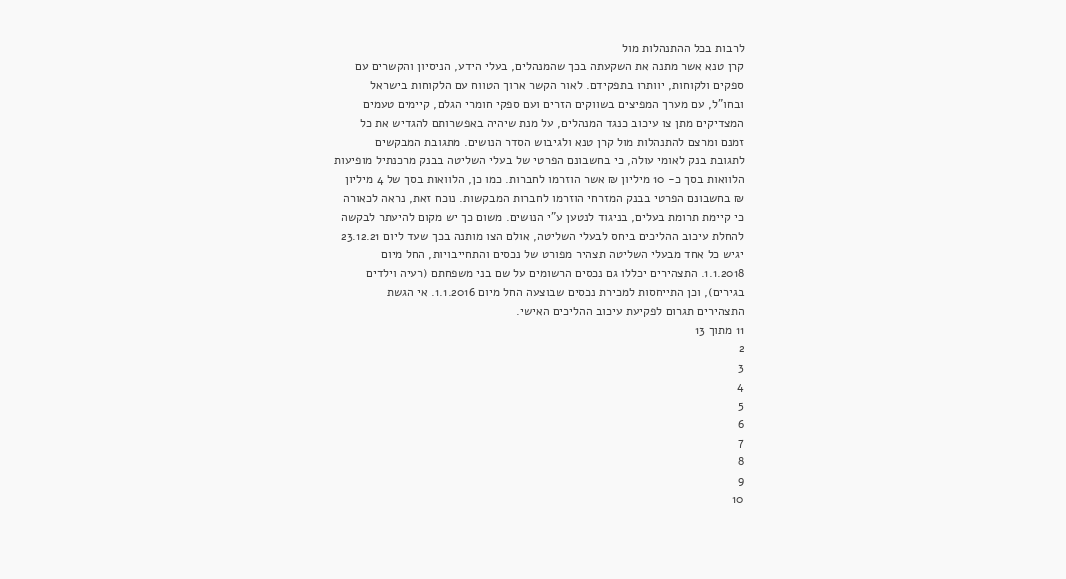לרבות בכל ההתנהלות מול
קרן טנא אשר מתנה את השקעתה בכך שהמנהלים, בעלי הידע, הניסיון והקשרים עם
ספקים ולקוחות, יוותרו בתפקידם. לאור הקשר ארוך הטווח עם הלקוחות בישראל
ובחו"ל, עם מערך המפיצים בשווקים הזרים ועם ספקי חומרי הגלם, קיימים טעמים
המצדיקים מתן צו עיכוב כנגד המנהלים, על מנת שיהיה באפשרותם להגדיש את כל
זמנם ומרצם להתנהלות מול קרן טנא ולגיבוש הסדר הנושים. מתגובת המבקשים
לתגובת בנק לאומי עולה, כי בחשבונם הפרטי של בעלי השליטה בבנק מרכנתיל מופיעות
הלוואות בסך כ- 10 מיליון ₪ אשר הוזרמו לחברות. כמו כן, הלוואות בסך של 4 מיליון
₪ בחשבונם הפרטי בבנק המזרחי הוזרמו לחברות המבקשות. נוכח זאת, נראה לכאורה
כי קיימת תרומת בעלים, בניגוד לנטען ע"י הנושים. משום כך יש מקום להיעתר לבקשה
להחלת עיכוב ההליכים ביחס לבעלי השליטה, אולם הצו מותנה בכך שעד ליום 23.12.21
יגיש כל אחד מבעלי השליטה תצהיר מפורט של נכסים והתחייבויות, החל מיום
1.1.2018. התצהירים יכללו גם נכסים הרשומים על שם בני משפחתם (רעיה וילדים
בגירים), וכן התייחסות למכירת נכסים שבוצעה החל מיום 1.1.2016. אי הגשת
התצהירים תגרום לפקיעת עיכוב ההליכים האישי.
11 מתוך 13
2
3
4
5
6
7
8
9
10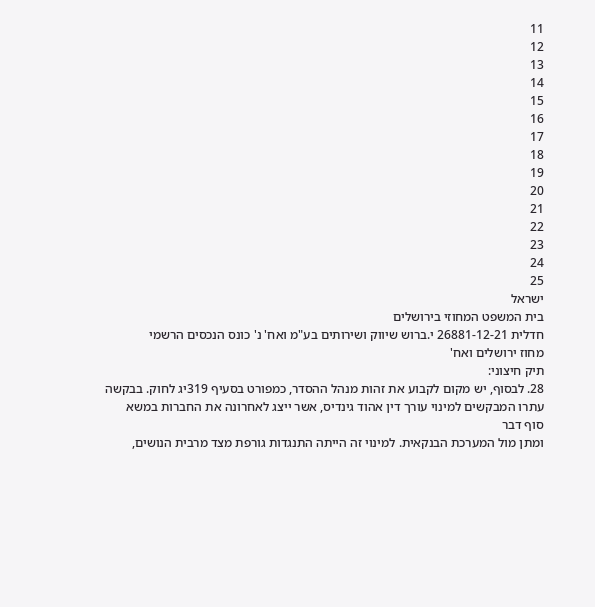11
12
13
14
15
16
17
18
19
20
21
22
23
24
25
ישראל
בית המשפט המחוזי בירושלים
חדלית 26881-12-21 י.ברוש שיווק ושירותים בע"מ ואח' נ' כונס הנכסים הרשמי
מחוז ירושלים ואח'
תיק חיצוני:
28. לבסוף, יש מקום לקבוע את זהות מנהל ההסדר, כמפורט בסעיף 319יג לחוק. בבקשה
עתרו המבקשים למינוי עורך דין אהוד גינדיס, אשר ייצג לאחרונה את החברות במשא
סוף דבר
ומתן מול המערכת הבנקאית. למינוי זה הייתה התנגדות גורפת מצד מרבית הנושים,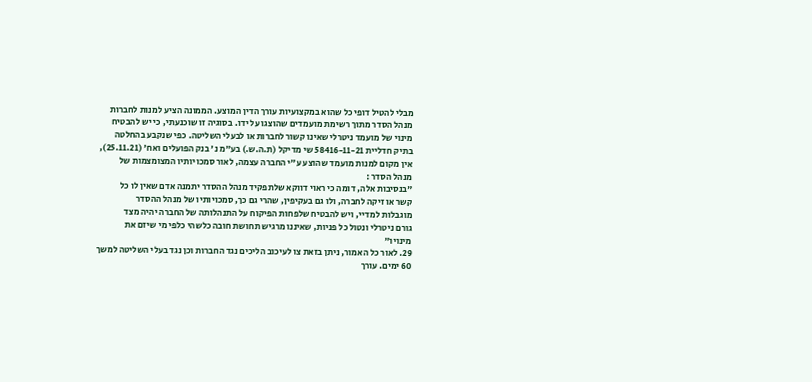מבלי להטיל דופי כל שהוא במקצועיות עורך הדין המוצע. הממונה הציע למנות לחברות
מנהל הסדר מתוך רשימת מועמדים שהוצגו על ידו. בסוגיה זו שוכנעתי, כי יש להבטיח
מינוי של מועמד ניטרלי שאינו קשור לחברות או לבעלי השליטה. כפי שנקבע בהחלטה
בתיק חדליית 58416-11-21 שי מדיקל (ת.ה.ש.) בע"מ נ' בנק הפועלים ואח' (25.11.21),
אין מקום למנות מועמד שהוצע ע"י החברה עצמה, לאור סמכויותיו המצומצמות של
מנהל הסדר :
"בנסיבות אלה, דומה כי ראוי דווקא שלתפקיד מנהל ההסדר יתמנה אדם שאין לו כל
קשר או זיקה לחברה, ולו גם בעקיפין, שהרי גם כך, סמכויותיו של מנהל ההסדר
מוגבלות למדיי, ויש להבטיח שלפחות הפיקוח על התנהלותה של החברה יהיה מצד
גורם ניטרלי ונטול כל פניות, שאיננו מרגיש תחושת חובה כלשהי כלפי מי שיזם את
מינויו"
29. לאור כל האמור, ניתן בזאת צו לעיכוב הליכים נגד החברות וכן נגד בעלי השליטה למשך
60 ימים. עורך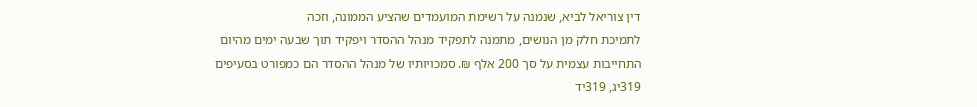דין צוריאל לביא, שנמנה על רשימת המועמדים שהציע הממונה, וזכה
לתמיכת חלק מן הנושים, מתמנה לתפקיד מנהל ההסדר ויפקיד תוך שבעה ימים מהיום
התחייבות עצמית על סך 200 אלף ₪. סמכויותיו של מנהל ההסדר הם כמפורט בסעיפים
319יג, 319יד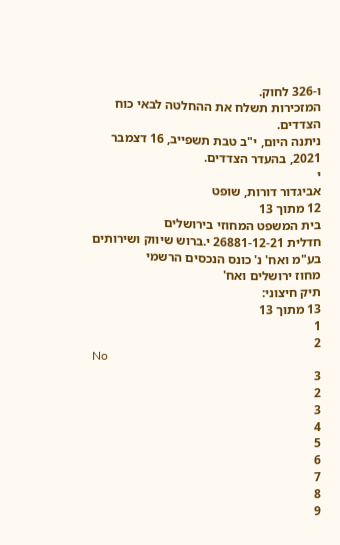ו-326 לחוק.
המזכירות תשלח את ההחלטה לבאי כוח הצדדים.
ניתנה היום, י"ב טבת תשפייב, 16 דצמבר 2021, בהעדר הצדדים.
י
אביגדור דורות, שופט
12 מתוך 13
בית המשפט המחוזי בירושלים
חדלית 26881-12-21 י.ברוש שיווק ושירותים בע"מ ואח' נ' כונס הנכסים הרשמי
מחוז ירושלים ואח'
תיק חיצוני:
13 מתוך 13
1
2
No
3
2
3
4
5
6
7
8
9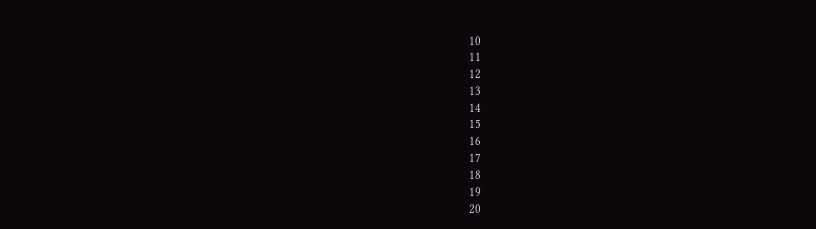10
11
12
13
14
15
16
17
18
19
20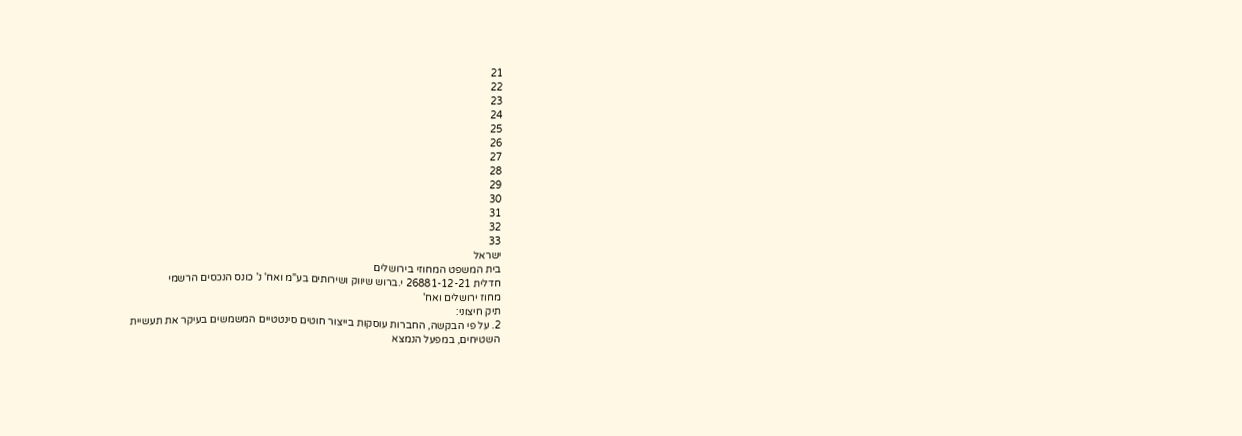21
22
23
24
25
26
27
28
29
30
31
32
33
ישראל
בית המשפט המחוזי בירושלים
חדלית 26881-12-21 י.ברוש שיווק ושירותים בע"מ ואח' נ' כונס הנכסים הרשמי
מחוז ירושלים ואח'
תיק חיצוני:
2. על פי הבקשה, החברות עוסקות בייצור חוטים סינטטיים המשמשים בעיקר את תעשיית
השטיחים, במפעל הנמצא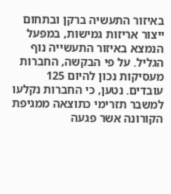באיזור התעשיה ברקן ובתחום ייצור אריזות גמישות, במפעל
הנמצא באיזור התעשייה נוף הגליל. על פי הבקשה, החברות מעסיקות נכון להיום 125
עובדים. נטען, כי החברות נקלעו למשבר תזרימי כתוצאה ממגיפת הקורונה אשר פגעה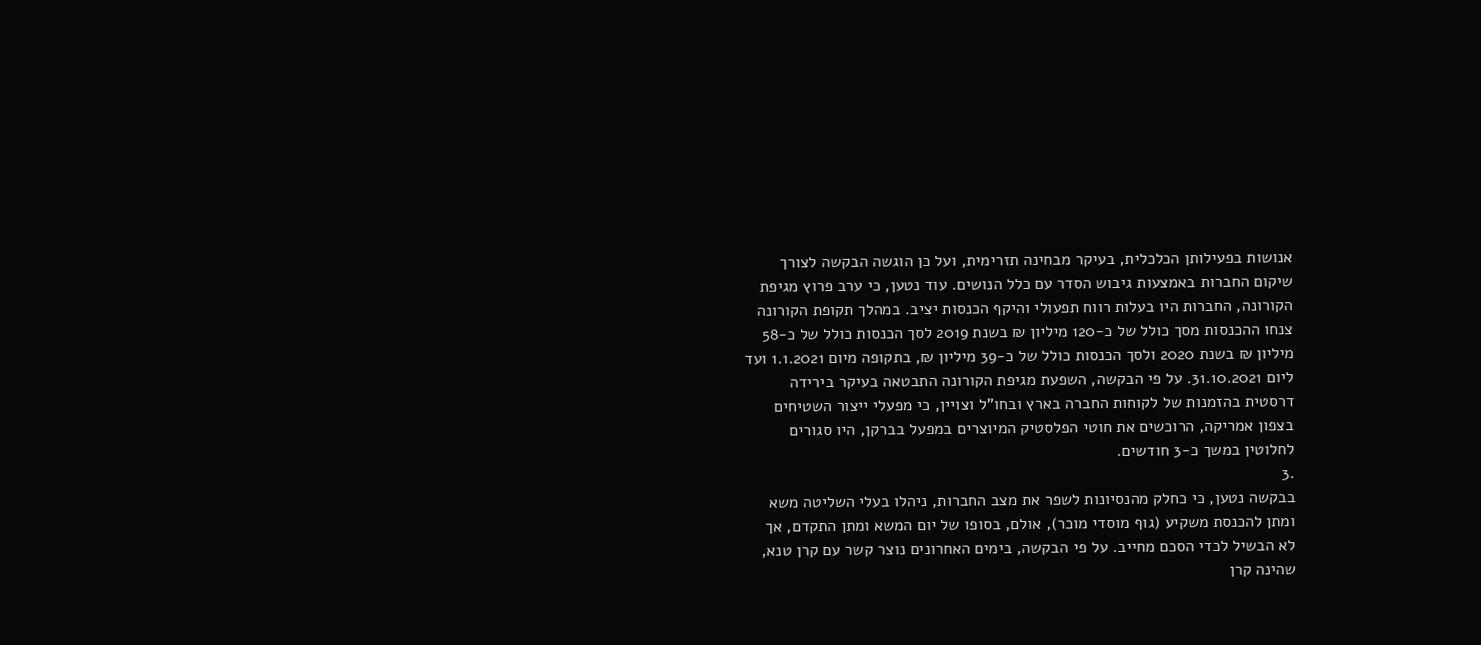אנושות בפעילותן הכלכלית, בעיקר מבחינה תזרימית, ועל כן הוגשה הבקשה לצורך
שיקום החברות באמצעות גיבוש הסדר עם כלל הנושים. עוד נטען, כי ערב פרוץ מגיפת
הקורונה, החברות היו בעלות רווח תפעולי והיקף הכנסות יציב. במהלך תקופת הקורונה
צנחו ההכנסות מסך כולל של כ-120 מיליון ₪ בשנת 2019 לסך הכנסות כולל של כ-58
מיליון ₪ בשנת 2020 ולסך הכנסות כולל של כ-39 מיליון ₪, בתקופה מיום 1.1.2021 ועד
ליום 31.10.2021. על פי הבקשה, השפעת מגיפת הקורונה התבטאה בעיקר בירידה
דרסטית בהזמנות של לקוחות החברה בארץ ובחו"ל וצויין, כי מפעלי ייצור השטיחים
בצפון אמריקה, הרוכשים את חוטי הפלסטיק המיוצרים במפעל בברקן, היו סגורים
לחלוטין במשך כ-3 חודשים.
.3
בבקשה נטען, כי כחלק מהנסיונות לשפר את מצב החברות, ניהלו בעלי השליטה משא
ומתן להכנסת משקיע (גוף מוסדי מוכר), אולם, בסופו של יום המשא ומתן התקדם, אך
לא הבשיל לכדי הסכם מחייב. על פי הבקשה, בימים האחרונים נוצר קשר עם קרן טנא,
שהינה קרן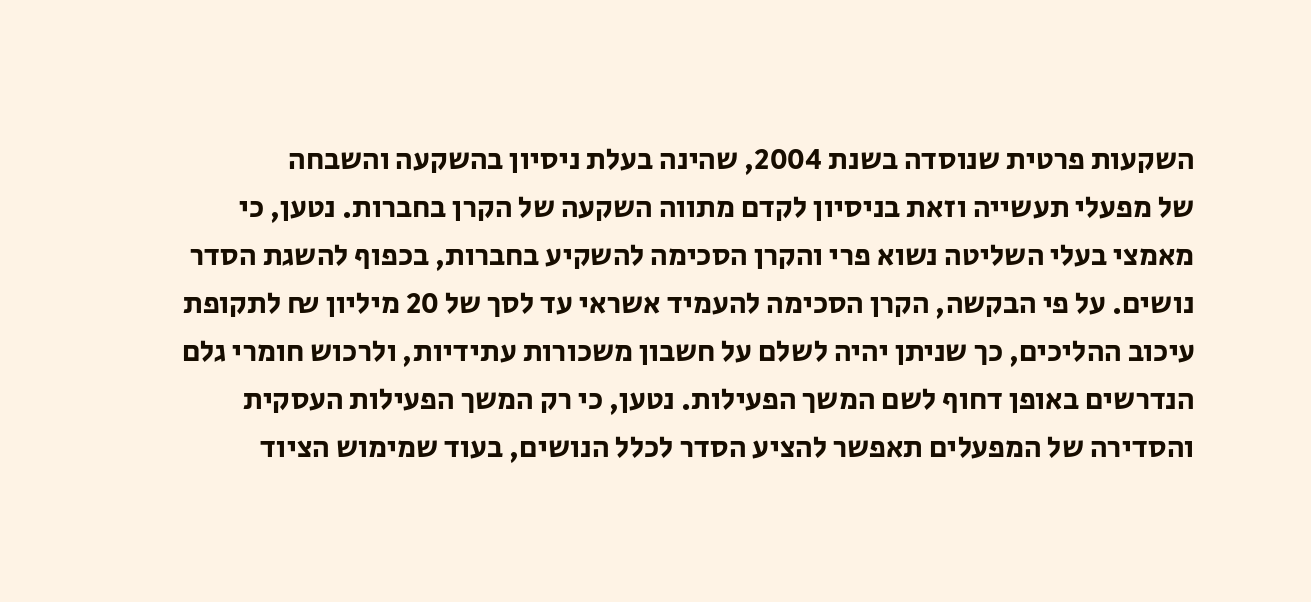השקעות פרטית שנוסדה בשנת 2004, שהינה בעלת ניסיון בהשקעה והשבחה
של מפעלי תעשייה וזאת בניסיון לקדם מתווה השקעה של הקרן בחברות. נטען, כי
מאמצי בעלי השליטה נשוא פרי והקרן הסכימה להשקיע בחברות, בכפוף להשגת הסדר
נושים. על פי הבקשה, הקרן הסכימה להעמיד אשראי עד לסך של 20 מיליון ₪ לתקופת
עיכוב ההליכים, כך שניתן יהיה לשלם על חשבון משכורות עתידיות, ולרכוש חומרי גלם
הנדרשים באופן דחוף לשם המשך הפעילות. נטען, כי רק המשך הפעילות העסקית
והסדירה של המפעלים תאפשר להציע הסדר לכלל הנושים, בעוד שמימוש הציוד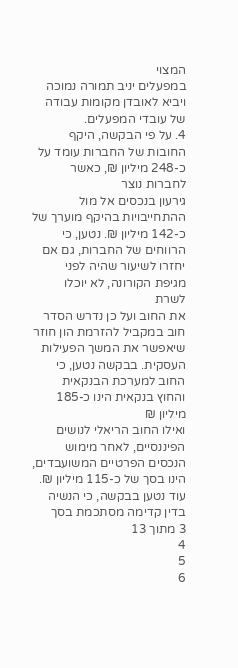המצוי
במפעלים יניב תמורה נמוכה ויביא לאובדן מקומות עבודה של עובדי המפעלים.
4. על פי הבקשה, היקף החובות של החברות עומד על כ-248 מיליון ₪, כאשר לחברות נוצר
גירעון בנכסים אל מול ההתחייבויות בהיקף מוערך של כ-142 מיליון ₪. נטען, כי
הרווחים של החברות, גם אם יחזרו לשיעור שהיה לפני מגיפת הקורונה, לא יוכלו לשרת
את החוב ועל כן נדרש הסדר חוב במקביל להזרמת הון חוזר שיאפשר את המשך הפעילות
העסקית. בבקשה נטען, כי החוב למערכת הבנקאית והחוץ בנקאית הינו כ-185 מיליון ₪
ואילו החוב הריאלי לנושים הפיננסיים, לאחר מימוש הנכסים הפרטיים המשועבדים,
הינו בסך של כ-115 מיליון ₪. עוד נטען בבקשה, כי הנשיה בדין קדימה מסתכמת בסך
3 מתוך 13
4
5
6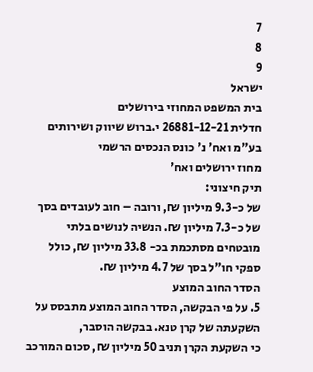7
8
9
ישראל
בית המשפט המחוזי בירושלים
חדלית 26881-12-21 י.ברוש שיווק ושירותים בע"מ ואח' נ' כונס הנכסים הרשמי
מחוז ירושלים ואח'
תיק חיצוני:
של כ-9.3 מיליון ₪, ורובה – חוב לעובדים בסך של כ-7.3 מיליון ₪. הנשיה לנושים בלתי
מובטחים מסתכמת בכ- 33.8 מיליון ₪, כולל ספקי חו"ל בסך של 4.7 מיליון ₪.
הסדר החוב המוצע
5. על פי הבקשה, הסדר החוב המוצע מתבסס על השקעתה של קרן טנא. בבקשה הוסבר,
כי השקעת הקרן תניב 50 מיליון ₪, סכום המורכב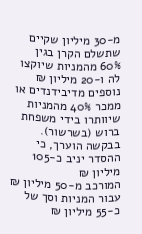מ-30 מיליון שקיים שתשלם הקרן בגין
60% מהמניות שיוקצו לה ו-20 מיליון ₪ נוספים מדיבידנדים או ממכר 40% מהמניות
שיוותרו בידי משפחת ברוש (בשרשור). בבקשה הוערך, כי ההסדר יניב כ-105 מיליון ₪
המורכב מ-50 מיליון ₪ עבור המניות וסך של כ-55 מיליון ₪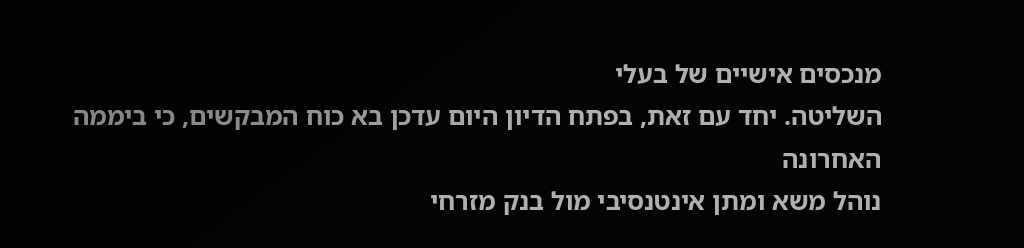מנכסים אישיים של בעלי
השליטה. יחד עם זאת, בפתח הדיון היום עדכן בא כוח המבקשים, כי ביממה האחרונה
נוהל משא ומתן אינטנסיבי מול בנק מזרחי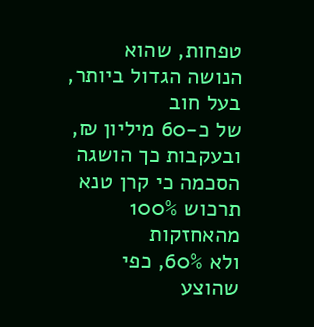טפחות, שהוא הנושה הגדול ביותר, בעל חוב
של כ-60 מיליון ₪, ובעקבות כך הושגה הסכמה כי קרן טנא תרכוש 100% מהאחזקות
ולא 60%, כפי שהוצע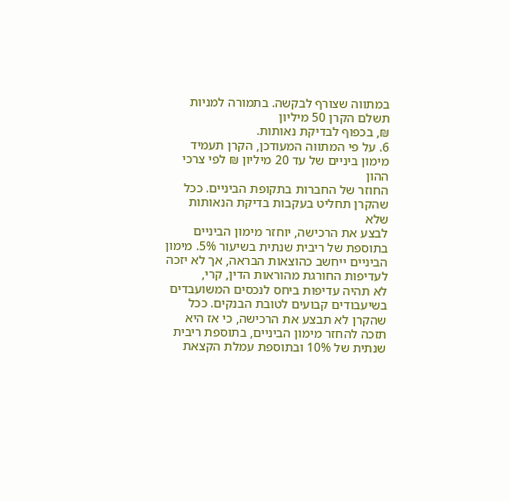במתווה שצורף לבקשה. בתמורה למניות תשלם הקרן 50 מיליון
₪, בכפוף לבדיקת נאותות.
6. על פי המתווה המעודכן, הקרן תעמיד מימון ביניים של עד 20 מיליון ₪ לפי צרכי ההון
החוזר של החברות בתקופת הביניים. ככל שהקרן תחליט בעקבות בדיקת הנאותות שלא
לבצע את הרכישה, יוחזר מימון הביניים בתוספת של ריבית שנתית בשיעור 5%. מימון
הביניים ייחשב כהוצאות הבראה, אך לא יזכה לעדיפות החורגת מהוראות הדין, קרי,
לא תהיה עדיפות ביחס לנכסים המשועבדים בשיעבודים קבועים לטובת הבנקים. ככל
שהקרן לא תבצע את הרכישה, כי אז היא תזכה להחזר מימון הביניים, בתוספת ריבית
שנתית של 10% ובתוספת עמלת הקצאת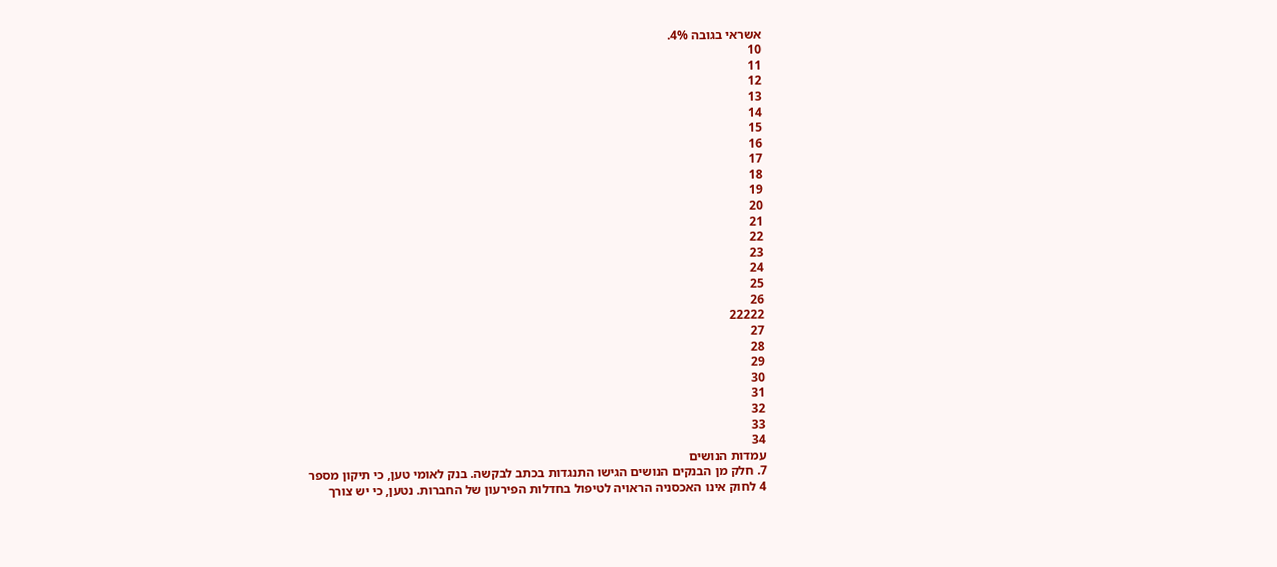אשראי בגובה 4%.
10
11
12
13
14
15
16
17
18
19
20
21
22
23
24
25
26
22222
27
28
29
30
31
32
33
34
עמדות הנושים
7. חלק מן הבנקים הנושים הגישו התנגדות בכתב לבקשה. בנק לאומי טען, כי תיקון מספר
4 לחוק אינו האכסניה הראויה לטיפול בחדלות הפירעון של החברות. נטען, כי יש צורך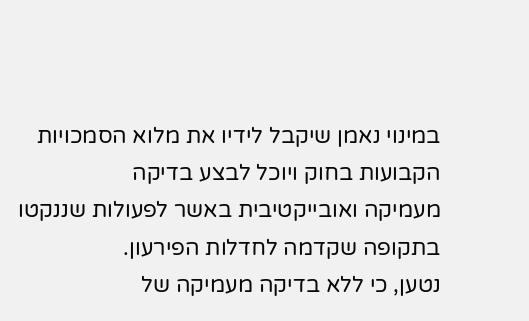במינוי נאמן שיקבל לידיו את מלוא הסמכויות הקבועות בחוק ויוכל לבצע בדיקה
מעמיקה ואובייקטיבית באשר לפעולות שננקטו בתקופה שקדמה לחדלות הפירעון.
נטען, כי ללא בדיקה מעמיקה של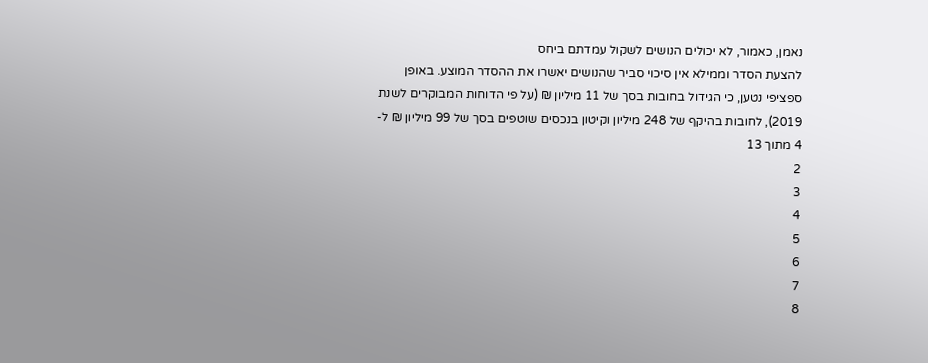נאמן, כאמור, לא יכולים הנושים לשקול עמדתם ביחס
להצעת הסדר וממילא אין סיכוי סביר שהנושים יאשרו את ההסדר המוצע. באופן
ספציפי נטען, כי הגידול בחובות בסך של 11 מיליון ₪ (על פי הדוחות המבוקרים לשנת
2019), לחובות בהיקף של 248 מיליון וקיטון בנכסים שוטפים בסך של 99 מיליון ₪ ל-
4 מתוך 13
2
3
4
5
6
7
8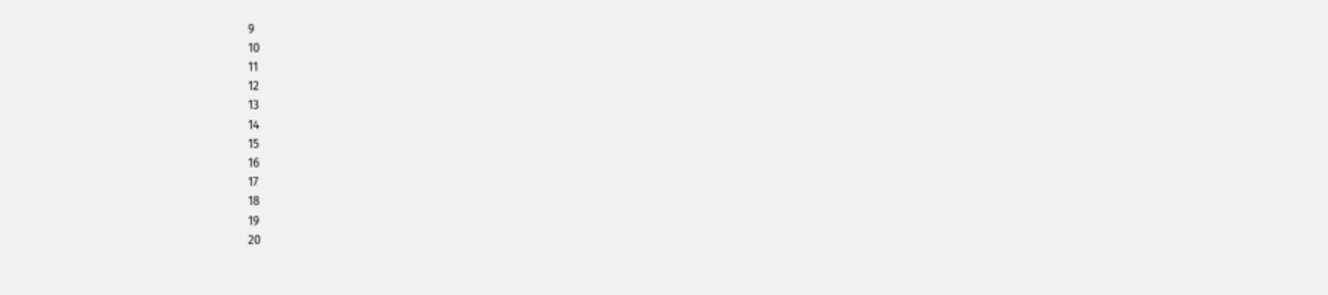9
10
11
12
13
14
15
16
17
18
19
20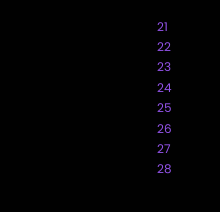21
22
23
24
25
26
27
28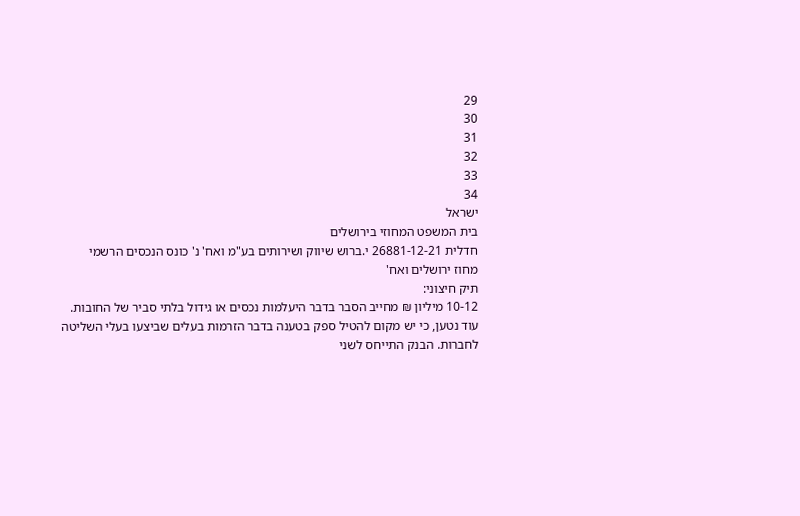29
30
31
32
33
34
ישראל
בית המשפט המחוזי בירושלים
חדלית 26881-12-21 י.ברוש שיווק ושירותים בע"מ ואח' נ' כונס הנכסים הרשמי
מחוז ירושלים ואח'
תיק חיצוני:
10-12 מיליון ₪ מחייב הסבר בדבר היעלמות נכסים או גידול בלתי סביר של החובות.
עוד נטען, כי יש מקום להטיל ספק בטענה בדבר הזרמות בעלים שביצעו בעלי השליטה
לחברות. הבנק התייחס לשני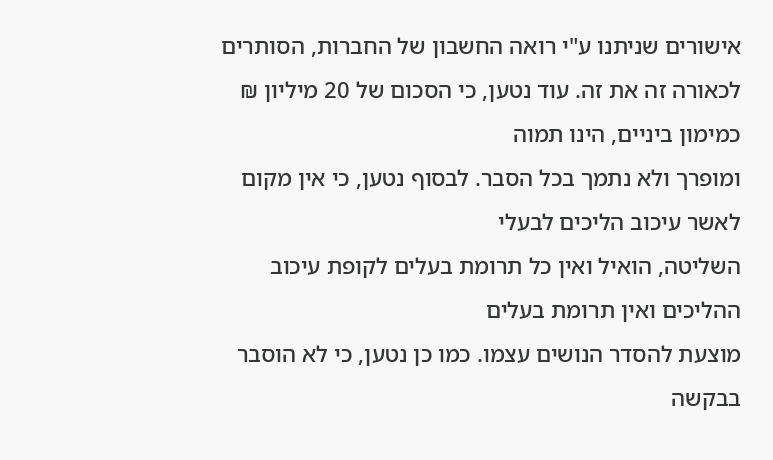אישורים שניתנו ע"י רואה החשבון של החברות, הסותרים
לכאורה זה את זה. עוד נטען, כי הסכום של 20 מיליון ₪ כמימון ביניים, הינו תמוה
ומופרך ולא נתמך בכל הסבר. לבסוף נטען, כי אין מקום לאשר עיכוב הליכים לבעלי
השליטה, הואיל ואין כל תרומת בעלים לקופת עיכוב ההליכים ואין תרומת בעלים
מוצעת להסדר הנושים עצמו. כמו כן נטען, כי לא הוסבר בבקשה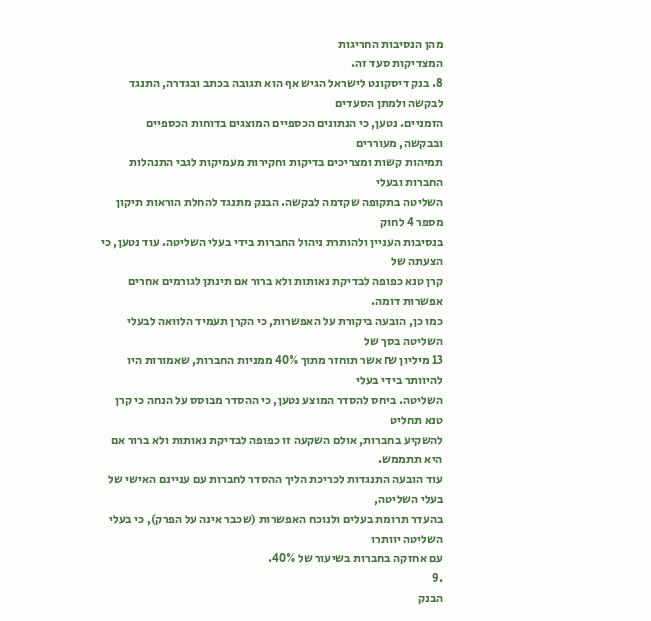מהן הנסיבות החריגות
המצדיקות סעד זה.
8. בנק דיסקונט לישראל הגיש אף הוא תגובה בכתב ובגדרה, התנגד לבקשה ולמתן הסעדים
הזמניים. נטען, כי הנתונים הכספיים המוצגים בדוחות הכספיים ובבקשה, מעוררים
תמיהות קשות ומצריכים בדיקות וחקירות מעמיקות לגבי התנהלות החברות ובעלי
השליטה בתקופה שקדמה לבקשה. הבנק מתנגד להחלת הוראות תיקון מספר 4 לחוק
בנסיבות העניין ולהותרת ניהול החברות בידי בעלי השליטה. עוד נטען, כי הצעתה של
קרן טנא כפופה לבדיקת נאותות ולא ברור אם תינתן לגורמים אחרים אפשרות דומה.
כמו כן, הובעה ביקורת על האפשרות, כי הקרן תעמיד הלוואה לבעלי השליטה בסך של
13 מיליון ₪ אשר תוחזר מתוך 40% ממניות החברות, שאמורות היו להיוותר בידי בעלי
השליטה. ביחס להסדר המוצע נטען, כי ההסדר מבוסס על הנחה כי קרן טנא תחליט
להשקיע בחברות, אולם השקעה זו כפופה לבדיקת נאותות ולא ברור אם היא תתממש.
עוד הובעה התנגדות לכריכת הליך ההסדר לחברות עם עניינם האישי של בעלי השליטה,
בהעדר תרומת בעלים ולנוכח האפשרות (שכבר אינה על הפרק), כי בעלי השליטה יוותרו
עם אחזקה בחברות בשיעור של 40%.
.9
הבנק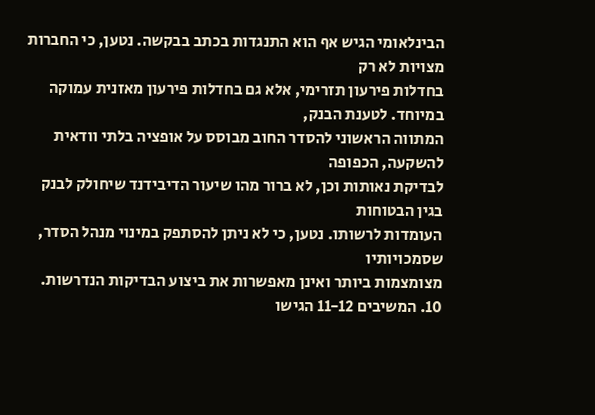הבינלאומי הגיש אף הוא התנגדות בכתב בבקשה. נטען, כי החברות מצויות לא רק
בחדלות פירעון תזרימי, אלא גם בחדלות פירעון מאזנית עמוקה במיוחד. לטענת הבנק,
המתווה הראשוני להסדר החוב מבוסס על אופציה בלתי וודאית להשקעה, הכפופה
לבדיקת נאותות וכן, לא ברור מהו שיעור הדיבידנד שיחולק לבנק בגין הבטוחות
העומדות לרשותו. נטען, כי לא ניתן להסתפק במינוי מנהל הסדר, שסמכויותיו
מצומצמות ביותר ואינן מאפשרות את ביצוע הבדיקות הנדרשות.
10. המשיבים 11-12 הגישו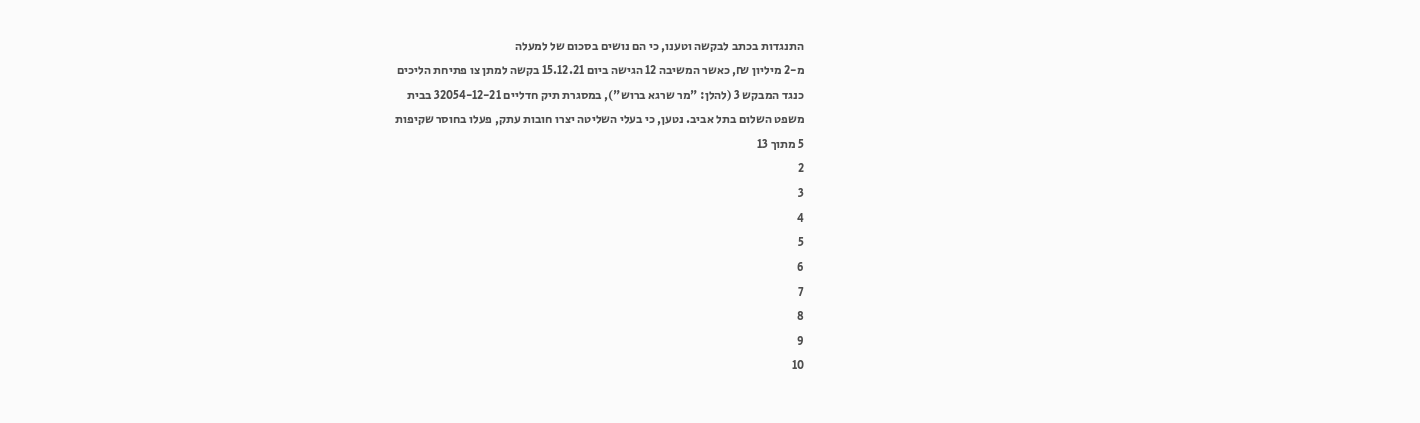התנגדות בכתב לבקשה וטענו, כי הם נושים בסכום של למעלה
מ-2 מיליון ₪, כאשר המשיבה 12 הגישה ביום 15.12.21 בקשה למתן צו פתיחת הליכים
כנגד המבקש 3 (להלן: "מר שרגא ברוש"), במסגרת תיק חדליים 32054-12-21 בבית
משפט השלום בתל אביב. נטען, כי בעלי השליטה יצרו חובות עתק, פעלו בחוסר שקיפות
5 מתוך 13
2
3
4
5
6
7
8
9
10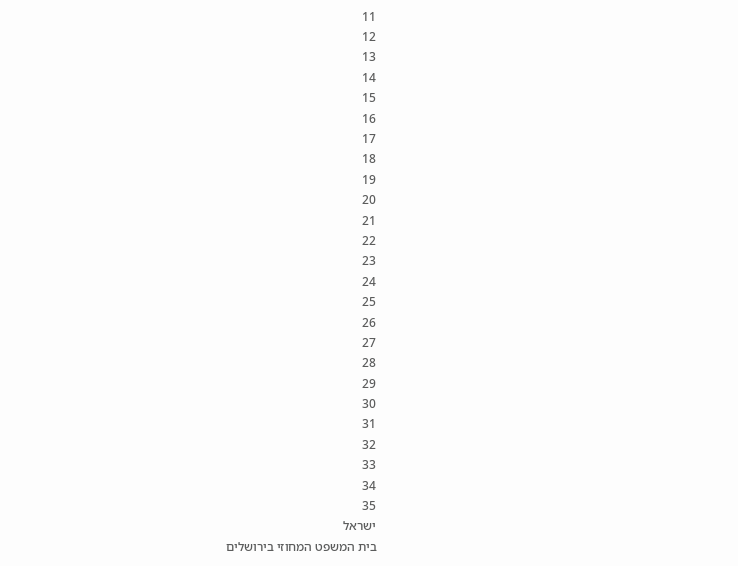11
12
13
14
15
16
17
18
19
20
21
22
23
24
25
26
27
28
29
30
31
32
33
34
35
ישראל
בית המשפט המחוזי בירושלים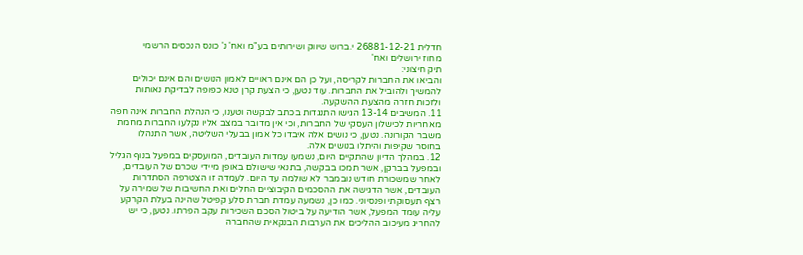חדלית 26881-12-21 י.ברוש שיווק ושירותים בע"מ ואח' נ' כונס הנכסים הרשמי
מחוז ירושלים ואח'
תיק חיצוני:
והביאו את החברות לקריסה, ועל כן הם אינם ראויים לאמון הנושים והם אינם יכולים
להמשיך ולהוביל את החברות. עוד נטען, כי הצעת קרן טנא כפופה לבדיקת נאותות
ולזכות חזרה מהצעת ההשקעה.
11. המשיבים 13-14 הגישו התנגדות בכתב לבקשה וטענו, כי הנהלת החברות אינה חפה
מאחריות לכישלון העסקי של החברות, וכי אין מדובר במצב אליו נקלעו החברות מחמת
משבר הקורונה. נטען, כי נושים אלה איבדו כל אמון בבעלי השליטה, אשר התנהלו
בחוסר שקיפות והיתלו בנושים אלה.
12. במהלך הדיון שהתקיים היום, נשמעו עמדות העובדים, המועסקים במפעל בנוף הגליל
ובמפעל בברקן, אשר תמכו בבקשה, בתנאי שישולם באופן מיידי שכרם של העובדים,
לאחר שמשכורת חודש נובמבר לא שולמה עד היום. לעמדה זו הצטרפה הסתדרות
העובדים, אשר הדגישה את ההסכמים הקיבוציים החלים ואת החשיבות של שמירה על
רצף תעסוקתי ופנסיוני. כמו כן, נשמעה עמדת חברת סלע קפיטל שהינה בעלת הקרקע
עליה עומד המפעל, אשר הודיעה על ביטול הסכם השכירות עקב הפרתו. נטען, כי יש
להחריג מעיכוב ההליכים את הערבות הבנקאית שהחברה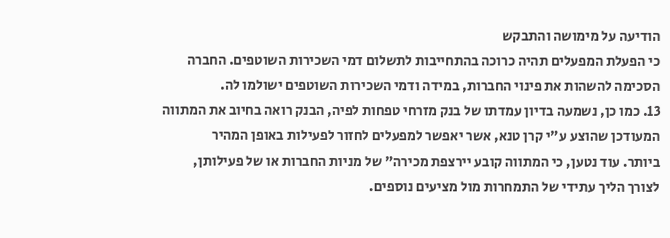הודיעה על מימושה והתבקש
כי הפעלת המפעלים תהיה כרוכה בהתחייבות לתשלום דמי השכירות השוטפים. החברה
הסכימה להשהות את פינוי החברות, במידה ודמי השכירות השוטפים ישולמו לה.
13. כמו כן, נשמעה בדיון עמדתו של בנק מזרחי טפחות לפיה, הבנק רואה בחיוב את המתווה
המעודכן שהוצע ע"י קרן טנא, אשר יאפשר למפעלים לחזור לפעילות באופן המהיר
ביותר. עוד נטען, כי המתווה קובע יירצפת מכירה" של מניות החברות או של פעילותן,
לצורך הליך עתידי של התמחרות מול מציעים נוספים.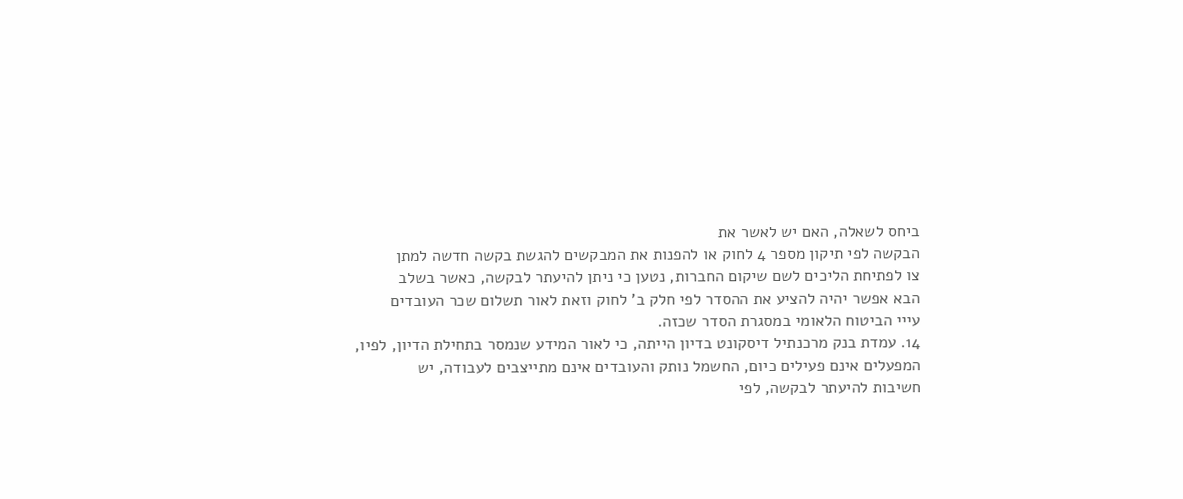ביחס לשאלה, האם יש לאשר את
הבקשה לפי תיקון מספר 4 לחוק או להפנות את המבקשים להגשת בקשה חדשה למתן
צו לפתיחת הליכים לשם שיקום החברות, נטען כי ניתן להיעתר לבקשה, כאשר בשלב
הבא אפשר יהיה להציע את ההסדר לפי חלק ב' לחוק וזאת לאור תשלום שכר העובדים
עייי הביטוח הלאומי במסגרת הסדר שכזה.
14. עמדת בנק מרכנתיל דיסקונט בדיון הייתה, כי לאור המידע שנמסר בתחילת הדיון, לפיו,
המפעלים אינם פעילים כיום, החשמל נותק והעובדים אינם מתייצבים לעבודה, יש
חשיבות להיעתר לבקשה, לפי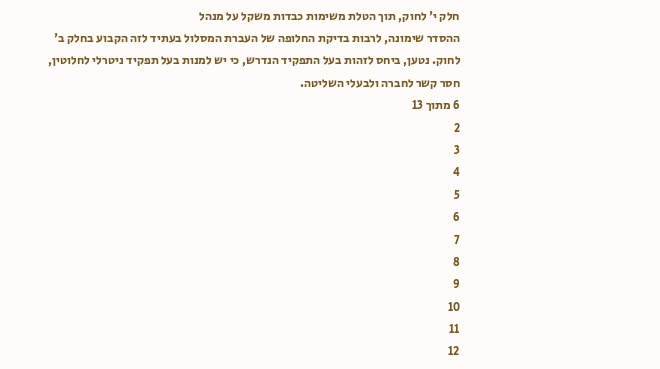חלק י' לחוק, תוך הטלת משימות כבדות משקל על מנהל
ההסדר שימונה, לרבות בדיקת החלופה של העברת המסלול בעתיד לזה הקבוע בחלק ב'
לחוק. נטען, ביחס לזהות בעל התפקיד הנדרש, כי יש למנות בעל תפקיד ניטרלי לחלוטין,
חסר קשר לחברה ולבעלי השליטה.
6 מתוך 13
2
3
4
5
6
7
8
9
10
11
12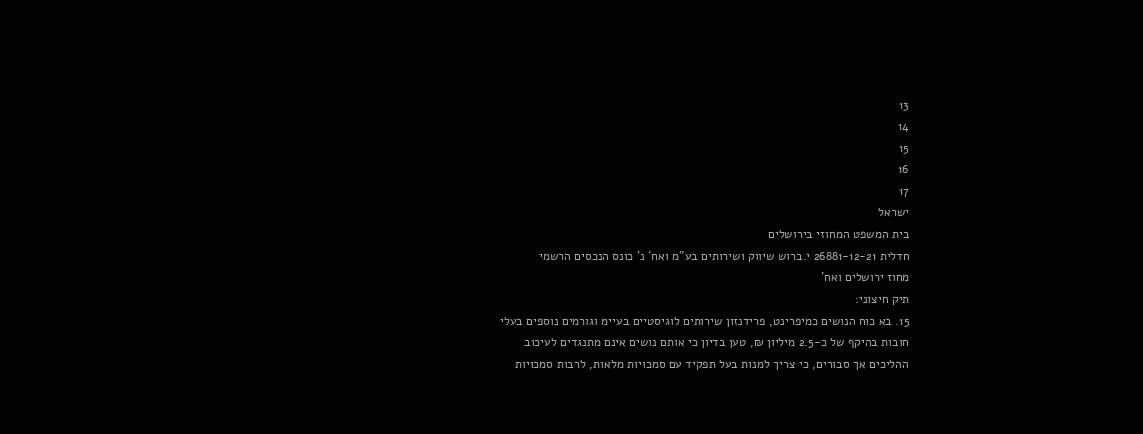13
14
15
16
17
ישראל
בית המשפט המחוזי בירושלים
חדלית 26881-12-21 י.ברוש שיווק ושירותים בע"מ ואח' נ' כונס הנכסים הרשמי
מחוז ירושלים ואח'
תיק חיצוני:
15. בא כוח הנושים כמיפרינט, פרידנזון שירותים לוגיסטיים בעיימ וגורמים נוספים בעלי
חובות בהיקף של כ-2.5 מיליון ₪, טען בדיון כי אותם נושים אינם מתנגדים לעיכוב
ההליכים אך סבורים, כי צריך למנות בעל תפקיד עם סמכויות מלאות, לרבות סמכויות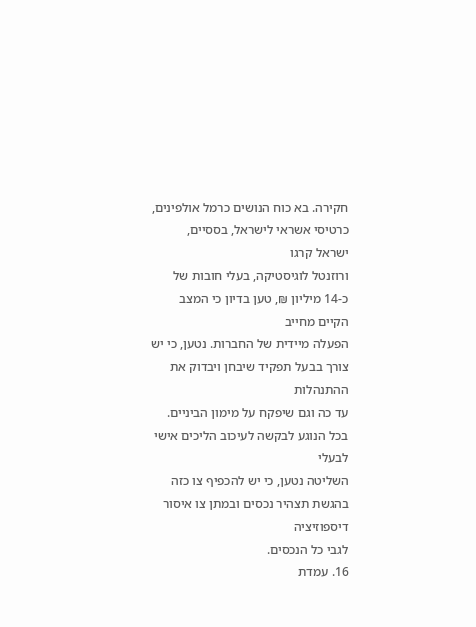חקירה. בא כוח הנושים כרמל אולפינים, כרטיסי אשראי לישראל, בססיים, ישראל קרגו
ורוזנטל לוגיסטיקה, בעלי חובות של כ-14 מיליון ₪, טען בדיון כי המצב הקיים מחייב
הפעלה מיידית של החברות. נטען, כי יש צורך בבעל תפקיד שיבחן ויבדוק את ההתנהלות
עד כה וגם שיפקח על מימון הביניים. בכל הנוגע לבקשה לעיכוב הליכים אישי לבעלי
השליטה נטען, כי יש להכפיף צו כזה בהגשת תצהיר נכסים ובמתן צו איסור דיספוזיציה
לגבי כל הנכסים.
16. עמדת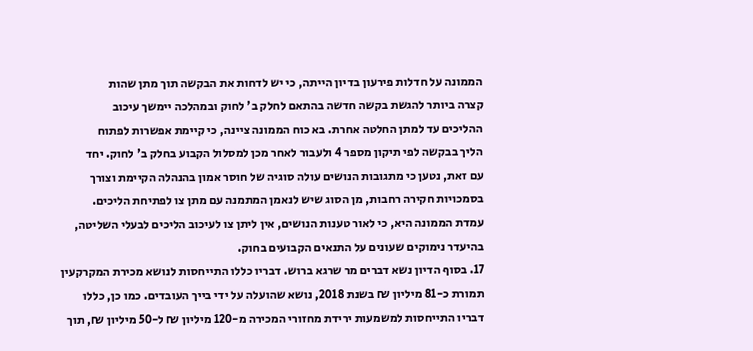הממונה על חדלות פירעון בדיון הייתה, כי יש לדחות את הבקשה תוך מתן שהות
קצרה ביותר להגשת בקשה חדשה בהתאם לחלק ב' לחוק ובמהלכה יימשך עיכוב
ההליכים עד למתן החלטה אחרת. בא כוח הממונה ציינה, כי קיימת אפשרות לפתוח
הליך בבקשה לפי תיקון מספר 4 ולעבור לאחר מכן למסלול הקבוע בחלק ב' לחוק. יחד
עם זאת, נטען כי מתגובות הנושים עולה סוגיה של חוסר אמון בהנהלה הקיימת וצורך
בסמכויות חקירה רחבות, מן הסוג שיש לנאמן המתמנה עם מתן צו לפתיחת הליכים.
עמדת הממונה היא, כי לאור טענות הנושים, אין ליתן צו לעיכוב הליכים לבעלי השליטה,
בהיעדר נימוקים שעונים על התנאים הקבועים בחוק.
17. בסוף הדיון נשא דברים מר שרגא ברוש. דבריו כללו התייחסות לנושא מכירת המקרקעין
תמורת כ-81 מיליון ₪ בשנת 2018, נושא שהועלה על ידי בייך העובדים. כמו כן, כללו
דבריו התייחסות למשמעות ירידת מחזורי המכירה מ-120 מיליון ₪ ל-50 מיליון ₪, תוך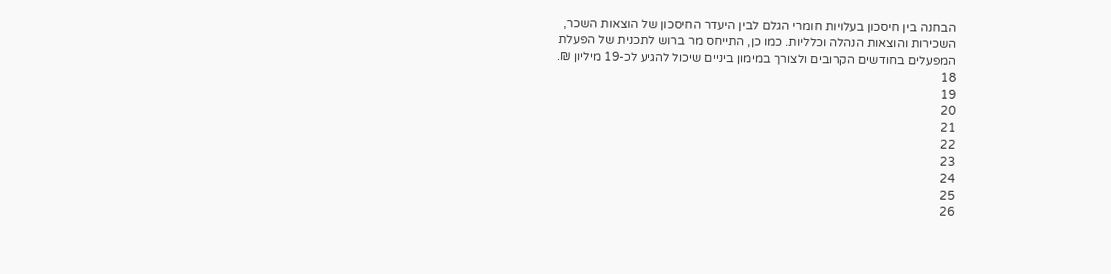הבחנה בין חיסכון בעלויות חומרי הגלם לבין היעדר החיסכון של הוצאות השכר,
השכירות והוצאות הנהלה וכלליות. כמו כן, התייחס מר ברוש לתכנית של הפעלת
המפעלים בחודשים הקרובים ולצורך במימון ביניים שיכול להגיע לכ-19 מיליון ₪.
18
19
20
21
22
23
24
25
26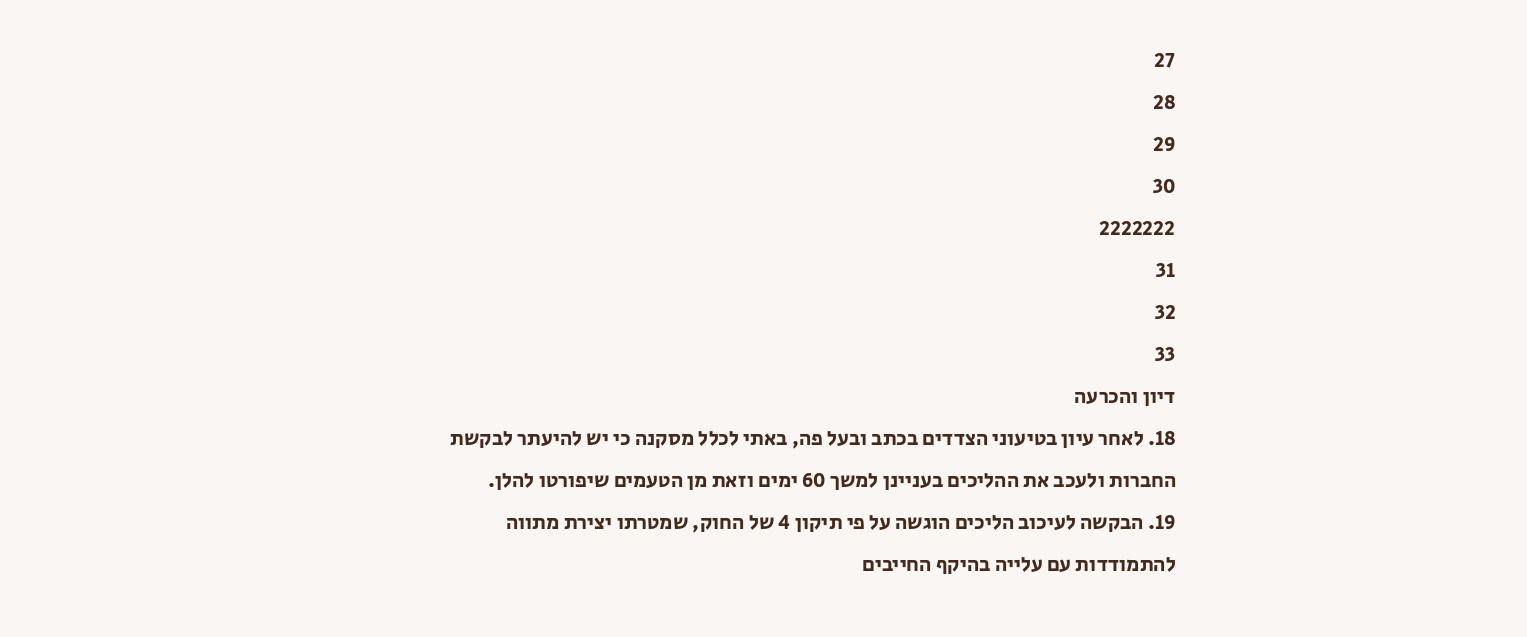27
28
29
30
2222222
31
32
33
דיון והכרעה
18. לאחר עיון בטיעוני הצדדים בכתב ובעל פה, באתי לכלל מסקנה כי יש להיעתר לבקשת
החברות ולעכב את ההליכים בעניינן למשך 60 ימים וזאת מן הטעמים שיפורטו להלן.
19. הבקשה לעיכוב הליכים הוגשה על פי תיקון 4 של החוק, שמטרתו יצירת מתווה
להתמודדות עם עלייה בהיקף החייבים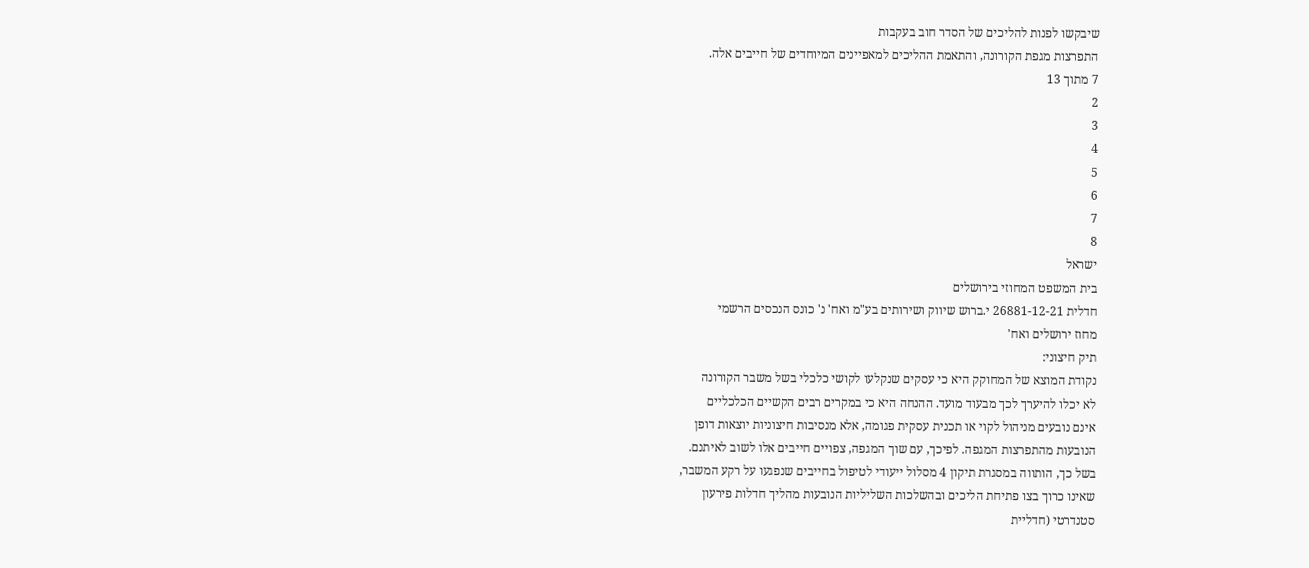שיבקשו לפנות להליכים של הסדר חוב בעקבות
התפרצות מגפת הקורונה, והתאמת ההליכים למאפיינים המיוחדים של חייבים אלה.
7 מתוך 13
2
3
4
5
6
7
8
ישראל
בית המשפט המחוזי בירושלים
חדלית 26881-12-21 י.ברוש שיווק ושירותים בע"מ ואח' נ' כונס הנכסים הרשמי
מחוז ירושלים ואח'
תיק חיצוני:
נקודת המוצא של המחוקק היא כי עסקים שנקלעו לקושי כלכלי בשל משבר הקורונה
לא יכלו להיערך לכך מבעוד מועד. ההנחה היא כי במקרים רבים הקשיים הכלכליים
אינם נובעים מניהול לקוי או תכנית עסקית פגומה, אלא מנסיבות חיצוניות יוצאות דופן
הנובעות מהתפרצות המגפה. לפיכך, עם שוך המגפה, צפויים חייבים אלו לשוב לאיתנם.
בשל כך, הותווה במסגרת תיקון 4 מסלול ייעודי לטיפול בחייבים שנפגעו על רקע המשבר,
שאינו כרוך בצו פתיחת הליכים ובהשלכות השליליות הנובעות מהליך חדלות פירעון
סטנדרטי (חדליית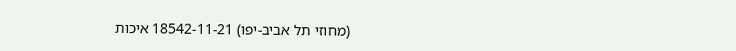(מחוזי תל אביב-יפו) 18542-11-21 איכות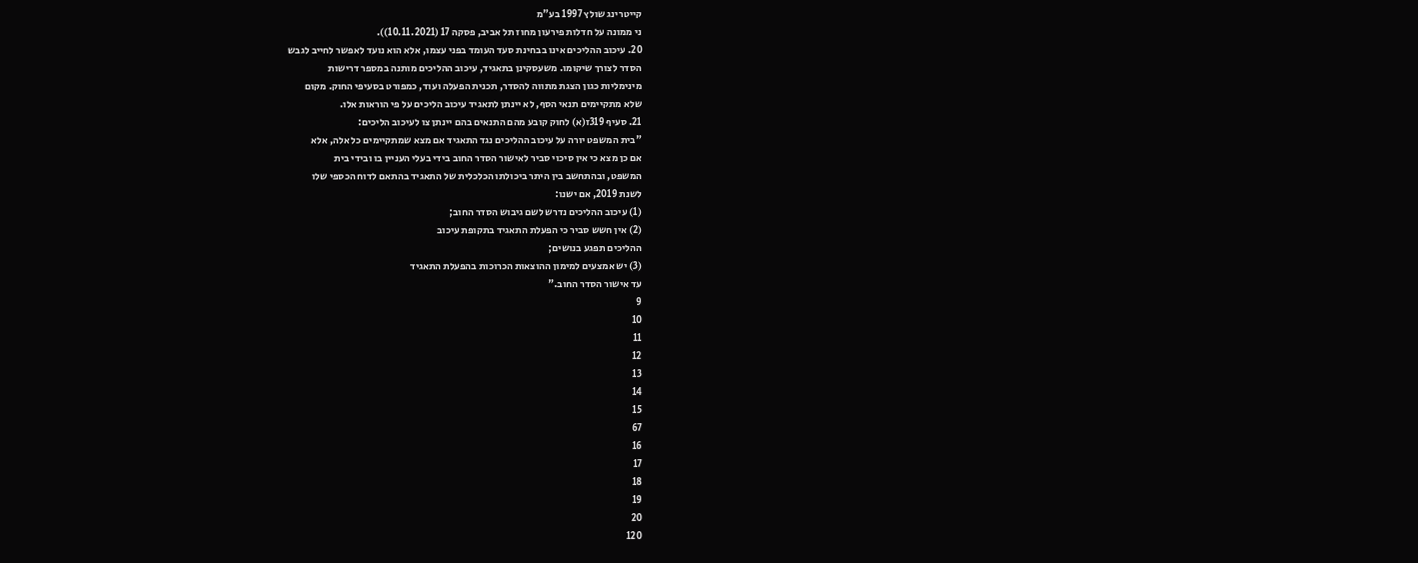קייטרינג שולץ 1997 בע"מ
ני ממונה על חדלות פירעון מחוז תל אביב, פסקה 17 (10.11.2021)).
20. עיכוב ההליכים אינו בבחינת סעד העומד בפני עצמו, אלא הוא נועד לאפשר לחייב לגבש
הסדר לצורך שיקומו. משעסקינן בתאגיד, עיכוב ההליכים מותנה במספר דרישות
מינימליות כגון הצגת מתווה להסדר, תכנית הפעלה ועוד, כמפורט בסעיפי החוק. מקום
שלא מתקיימים תנאי הסף, לא יינתן לתאגיד עיכוב הליכים על פי הוראות אלו.
21. סעיף 319ז(א) לחוק קובע מהם התנאים בהם יינתן צו לעיכוב הליכים:
"בית המשפט יורה על עיכוב ההליכים נגד התאגיד אם מצא שמתקיימים כל אלה, אלא
אם כן מצא כי אין סיכוי סביר לאישור הסדר החוב בידי בעלי העניין בו ובידי בית
המשפט, ובהתחשב בין היתר ביכולתו הכלכלית של התאגיד בהתאם לדוח הכספי שלו
לשנת 2019, אם ישנו:
(1) עיכוב ההליכים נדרש לשם גיבוש הסדר החוב;
(2) אין חשש סביר כי הפעלת התאגיד בתקופת עיכוב
ההליכים תפגע בנושים;
(3) יש אמצעים למימון ההוצאות הכרוכות בהפעלת התאגיד
עד אישור הסדר החוב."
9
10
11
12
13
14
15
67
16
17
18
19
20
120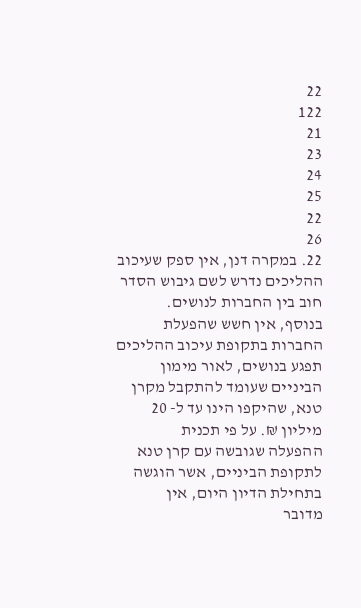22
122
21
23
24
25
22
26
22. במקרה דנן, אין ספק שעיכוב ההליכים נדרש לשם גיבוש הסדר חוב בין החברות לנושים.
בנוסף, אין חשש שהפעלת החברות בתקופת עיכוב ההליכים תפגע בנושים, לאור מימון
הביניים שעומד להתקבל מקרן טנא, שהיקפו הינו עד ל- 20 מיליון ₪. על פי תכנית
ההפעלה שגובשה עם קרן טנא לתקופת הביניים, אשר הוגשה בתחילת הדיון היום, אין
מדובר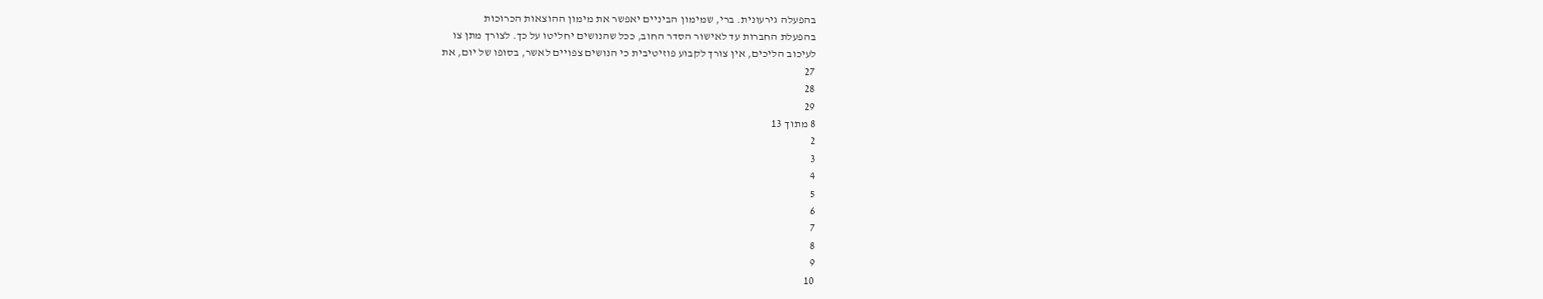בהפעלה גירעונית. ברי, שמימון הביניים יאפשר את מימון ההוצאות הכרוכות
בהפעלת החברות עד לאישור הסדר החוב, ככל שהנושים יחליטו על כך. לצורך מתן צו
לעיכוב הליכים, אין צורך לקבוע פוזיטיבית כי הנושים צפויים לאשר, בסופו של יום, את
27
28
29
8 מתוך 13
2
3
4
5
6
7
8
9
10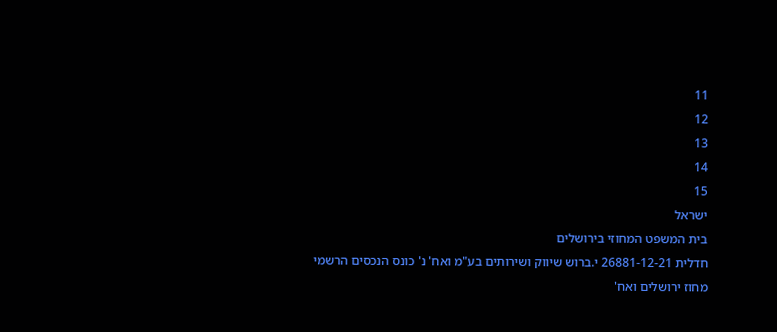11
12
13
14
15
ישראל
בית המשפט המחוזי בירושלים
חדלית 26881-12-21 י.ברוש שיווק ושירותים בע"מ ואח' נ' כונס הנכסים הרשמי
מחוז ירושלים ואח'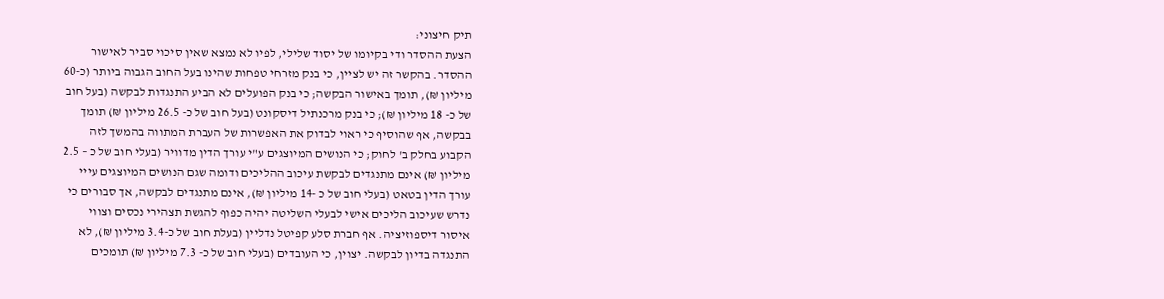תיק חיצוני:
הצעת ההסדר ודי בקיומו של יסוד שלילי, לפיו לא נמצא שאין סיכוי סביר לאישור
ההסדר. בהקשר זה יש לציין, כי בנק מזרחי טפחות שהינו בעל החוב הגבוה ביותר (כ-60
מיליון ₪), תומך באישור הבקשה; כי בנק הפועלים לא הביע התנגדות לבקשה (בעל חוב
של כ- 18 מיליון ₪); כי בנק מרכנתיל דיסקונט (בעל חוב של כ- 26.5 מיליון ₪) תומך
בבקשה, אף שהוסיף כי ראוי לבדוק את האפשרות של העברת המתווה בהמשך לזה
הקבוע בחלק ב' לחוק; כי הנושים המיוצגים ע"י עורך הדין מדוויר (בעלי חוב של כ – 2.5
מיליון ₪) אינם מתנגדים לבקשת עיכוב ההליכים ודומה שגם הנושים המיוצגים עייי
עורך הדין בטאט (בעלי חוב של כ -14 מיליון ₪), אינם מתנגדים לבקשה, אך סבורים כי
נדרש שעיכוב הליכים אישי לבעלי השליטה יהיה כפוף להגשת תצהירי נכסים וצווי
איסור דיספוזיציה. אף חברת סלע קפיטל נדליין (בעלת חוב של כ-3.4 מיליון ₪), לא
התנגדה בדיון לבקשה. יצוין, כי העובדים (בעלי חוב של כ- 7.3 מיליון ₪) תומכים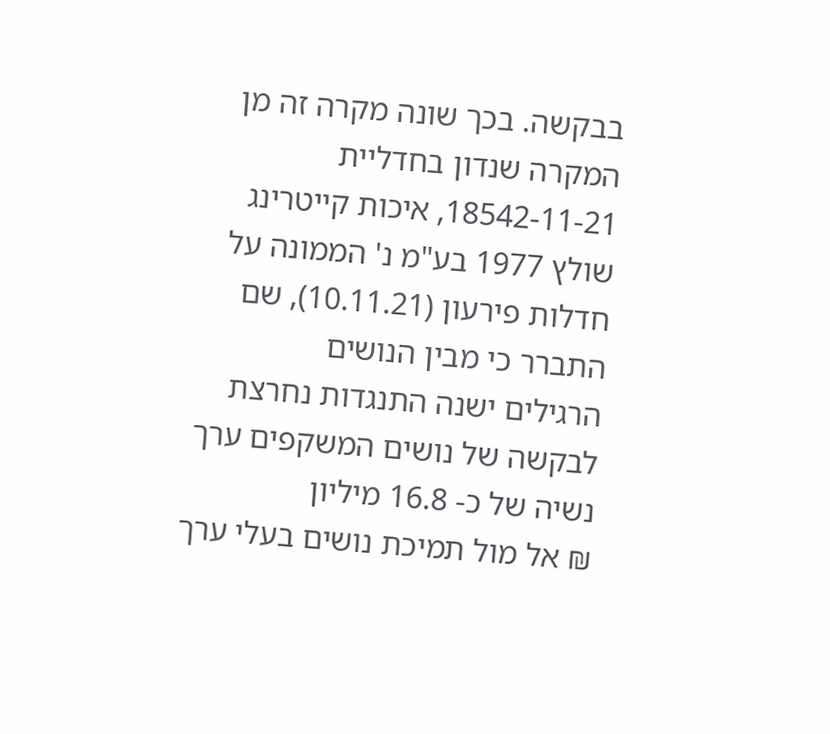בבקשה. בכך שונה מקרה זה מן המקרה שנדון בחדליית 18542-11-21, איכות קייטרינג
שולץ 1977 בע"מ נ' הממונה על חדלות פירעון (10.11.21), שם התברר כי מבין הנושים
הרגילים ישנה התנגדות נחרצת לבקשה של נושים המשקפים ערך נשיה של כ- 16.8 מיליון
₪ אל מול תמיכת נושים בעלי ערך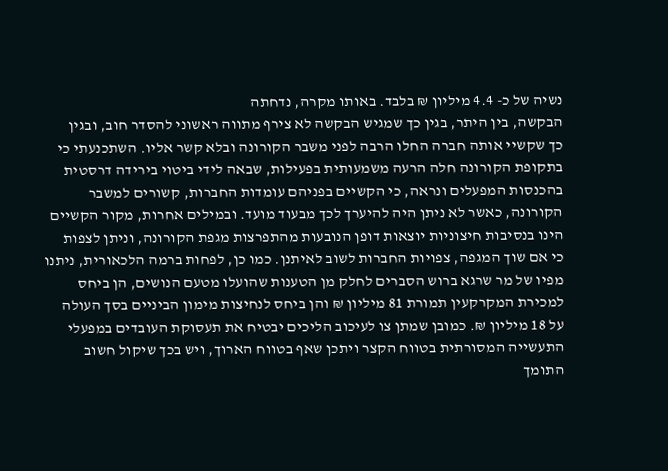נשיה של כ- 4.4 מיליון ₪ בלבד. באותו מקרה, נדחתה
הבקשה, בין היתר, בגין כך שמגיש הבקשה לא צירף מתווה ראשוני להסדר חוב, ובגין
כך שקשיי אותה חברה החלו הרבה לפני משבר הקורונה ובלא קשר אליו. השתכנעתי כי
בתקופת הקורונה חלה הרעה משמעותית בפעילות, שבאה לידי ביטוי בירידה דרסטית
בהכנסות המפעלים ונראה, כי הקשיים בפניהם עומדות החברות, קשורים למשבר
הקורונה, כאשר לא ניתן היה להיערך לכך מבעוד מועד. ובמילים אחרות, מקור הקשיים
הינו בנסיבות חיצוניות יוצאות דופן הנובעות מהתפרצות מגפת הקורונה, וניתן לצפות
כי אם שוך המגפה, צפויות החברות לשוב לאיתנן. כמו כן, לפחות ברמה הלכאורית, ניתנו
מפיו של מר שרגא ברוש הסברים לחלק מן הטענות שהועלו מטעם הנושים, הן ביחס
למכירת המקרקעין תמורת 81 מיליון ₪ והן ביחס לנחיצות מימון הביניים בסך העולה
על 18 מיליון ₪. כמובן שמתן צו לעיכוב הליכים יבטיח את תעסוקת העובדים במפעלי
התעשייה המסורתית בטווח הקצר ויתכן שאף בטווח הארוך, ויש בכך שיקול חשוב
התומך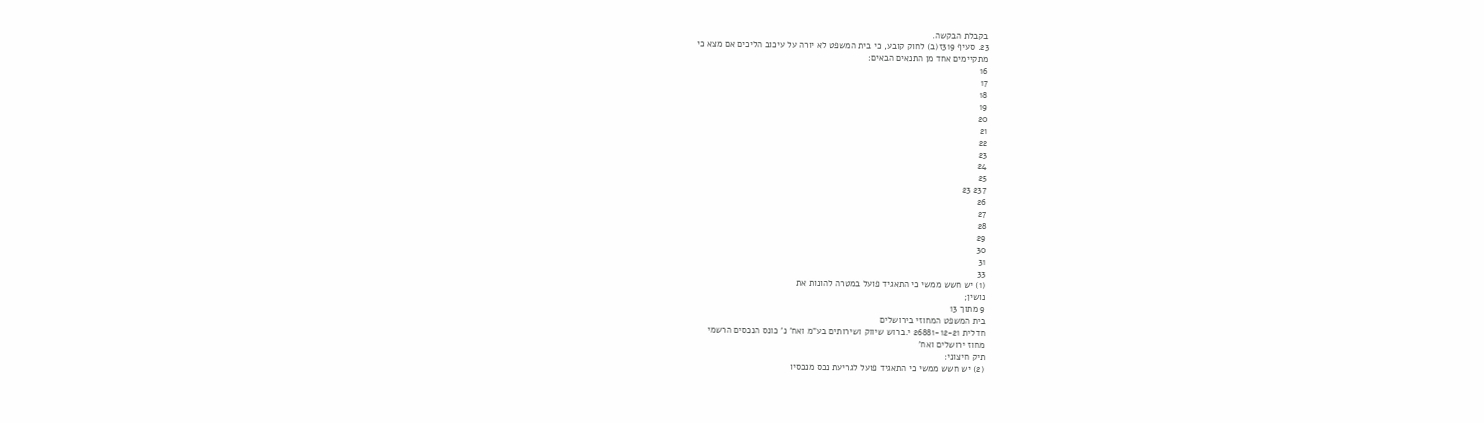בקבלת הבקשה.
23. סעיף 319ז(ב) לחוק קובע, כי בית המשפט לא יורה על עיכוב הליכים אם מצא כי
מתקיימים אחד מן התנאים הבאים:
16
17
18
19
20
21
22
23
24
25
237 23
26
27
28
29
30
31
33
(1) יש חשש ממשי כי התאגיד פועל במטרה להונות את
נושין;
9 מתוך 13
בית המשפט המחוזי בירושלים
חדלית 26881-12-21 י.ברוש שיווק ושירותים בע"מ ואח' נ' כונס הנכסים הרשמי
מחוז ירושלים ואח'
תיק חיצוני:
(2) יש חשש ממשי כי התאגיד פועל לגריעת נכס מנכסיו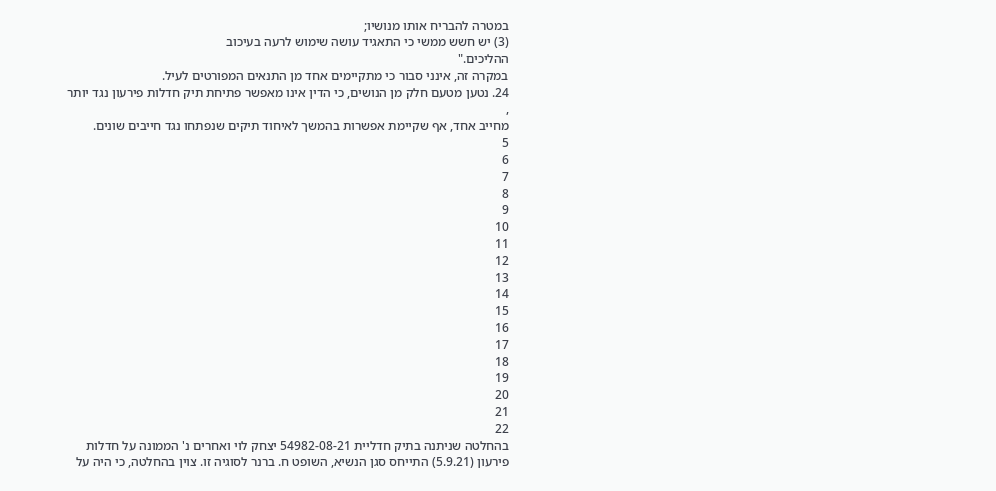במטרה להבריח אותו מנושיו;
(3) יש חשש ממשי כי התאגיד עושה שימוש לרעה בעיכוב
ההליכים."
במקרה זה, אינני סבור כי מתקיימים אחד מן התנאים המפורטים לעיל.
24. נטען מטעם חלק מן הנושים, כי הדין אינו מאפשר פתיחת תיק חדלות פירעון נגד יותר
,
מחייב אחד, אף שקיימת אפשרות בהמשך לאיחוד תיקים שנפתחו נגד חייבים שונים.
5
6
7
8
9
10
11
12
13
14
15
16
17
18
19
20
21
22
בהחלטה שניתנה בתיק חדליית 54982-08-21 יצחק לוי ואחרים נ' הממונה על חדלות
פירעון (5.9.21) התייחס סגן הנשיא, השופט ח. ברנר לסוגיה זו. צוין בהחלטה, כי היה על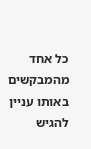כל אחד מהמבקשים באותו עניין להגיש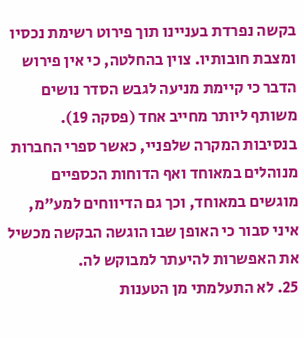בקשה נפרדת בעניינו תוך פירוט רשימת נכסיו
ומצבת חובותיו. צוין בהחלטה, כי אין פירוש הדבר כי קיימת מניעה לגבש הסדר נושים
משותף ליותר מחייב אחד (פסקה 19). בנסיבות המקרה שלפניי, כאשר ספרי החברות
מנוהלים במאוחד ואף הדוחות הכספיים מוגשים במאוחד, וכך גם הדיווחים למע"מ,
איני סבור כי האופן שבו הוגשה הבקשה מכשיל את האפשרות להיעתר למבוקש לה.
25. לא התעלמתי מן הטענות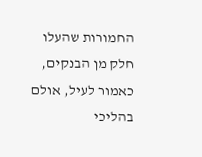החמורות שהעלו חלק מן הבנקים, כאמור לעיל, אולם בהליכי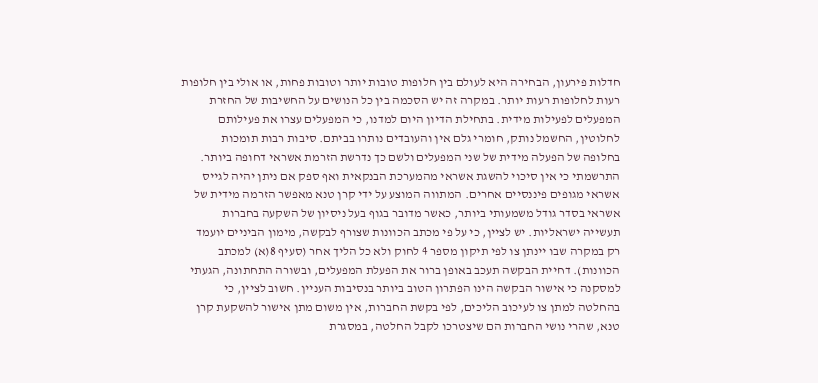חדלות פירעון, הבחירה היא לעולם בין חלופות טובות יותר וטובות פחות, או אולי בין חלופות
רעות לחלופות רעות יותר. במקרה זה יש הסכמה בין כל הנושים על החשיבות של החזרת
המפעלים לפעילות מידית. בתחילת הדיון היום למדנו, כי המפעלים עצרו את פעילותם
לחלוטין, החשמל נותק, חומרי גלם אין והעובדים נותרו בביתם. סיבות רבות תומכות
בחלופה של הפעלה מידית של שני המפעלים ולשם כך נדרשת הזרמת אשראי דחופה ביותר.
התרשמתי כי אין סיכוי להשגת אשראי מהמערכת הבנקאית ואף ספק אם ניתן יהיה לגייס
אשראי מגופים פיננסיים אחרים. המתווה המוצע על ידי קרן טנא מאפשר הזרמה מידית של
אשראי בסדר גודל משמעותי ביותר, כאשר מדובר בגוף בעל ניסיון של השקעה בחברות
תעשייה ישראליות. יש לציין, כי על פי מכתב הכוונות שצורף לבקשה, מימון הביניים יועמד
רק במקרה שבו יינתן צו לפי תיקון מספר 4 לחוק ולא כל הליך אחר (סעיף 8(א) למכתב
הכוונות). דחיית הבקשה תעכב באופן ברור את הפעלת המפעלים, ובשורה התחתונה, הגעתי
למסקנה כי אישור הבקשה הינו הפתרון הטוב ביותר בנסיבות העניין. חשוב לציין, כי
בהחלטה למתן צו לעיכוב הליכים, לפי בקשת החברות, אין משום מתן אישור להשקעת קרן
טנא, שהרי נושי החברות הם שיצטרכו לקבל החלטה, במסגרת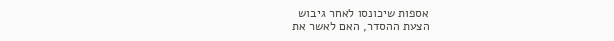אספות שיכונסו לאחר גיבוש
הצעת ההסדר, האם לאשר את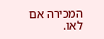המכירה אם לאו.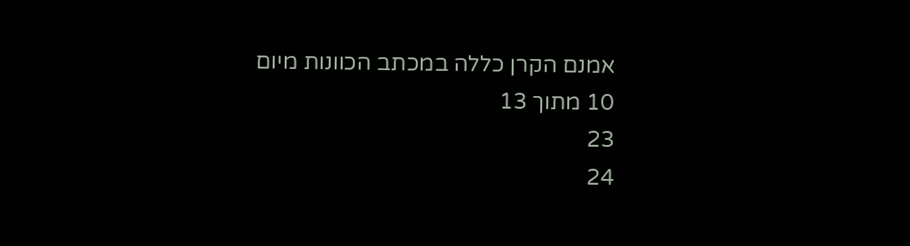אמנם הקרן כללה במכתב הכוונות מיום
10 מתוך 13
23
24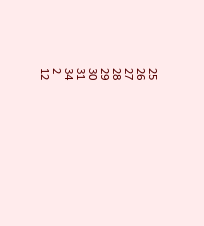25
26
27
28
29
30
31
34
2
12